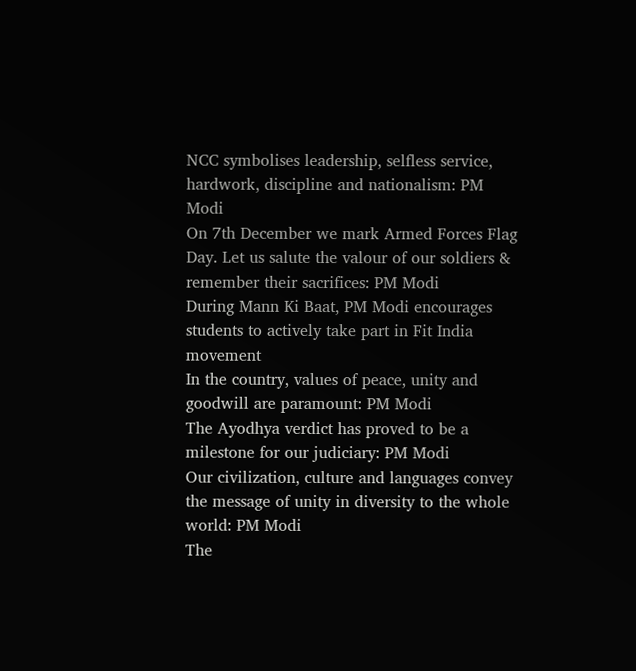NCC symbolises leadership, selfless service, hardwork, discipline and nationalism: PM Modi
On 7th December we mark Armed Forces Flag Day. Let us salute the valour of our soldiers & remember their sacrifices: PM Modi
During Mann Ki Baat, PM Modi encourages students to actively take part in Fit India movement
In the country, values of peace, unity and goodwill are paramount: PM Modi
The Ayodhya verdict has proved to be a milestone for our judiciary: PM Modi
Our civilization, culture and languages convey the message of unity in diversity to the whole world: PM Modi
The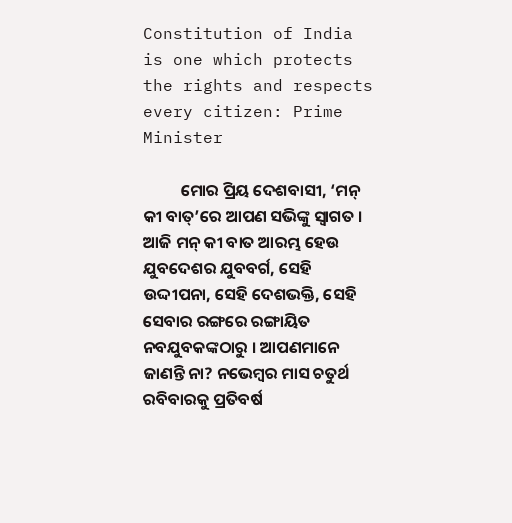Constitution of India is one which protects the rights and respects every citizen: Prime Minister

          ମୋର ପ୍ରିୟ ଦେଶବାସୀ, ‘ମନ୍ କୀ ବାତ୍’ରେ ଆପଣ ସଭିଙ୍କୁ ସ୍ୱାଗତ । ଆଜି ମନ୍ କୀ ବାତ ଆରମ୍ଭ ହେଉ ଯୁବଦେଶର ଯୁବବର୍ଗ, ସେହି ଉଦ୍ଦୀପନା, ସେହି ଦେଶଭକ୍ତି, ସେହି ସେବାର ରଙ୍ଗରେ ରଙ୍ଗାୟିତ ନବଯୁବକଙ୍କଠାରୁ । ଆପଣମାନେ ଜାଣନ୍ତି ନା? ନଭେମ୍ବର ମାସ ଚତୁର୍ଥ ରବିବାରକୁ ପ୍ରତିବର୍ଷ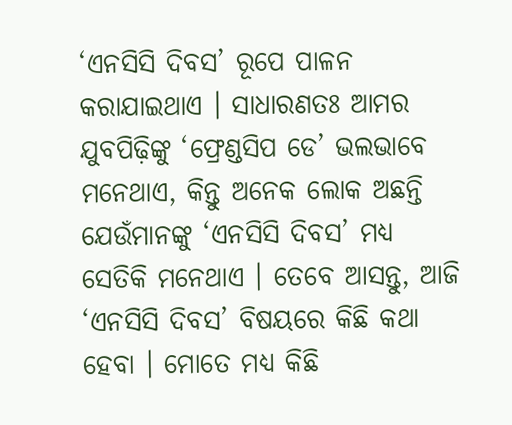‘ଏନସିସି ଦିବସ’ ରୂପେ ପାଳନ କରାଯାଇଥାଏ । ସାଧାରଣତଃ ଆମର ଯୁବପିଢ଼ିଙ୍କୁ ‘ଫ୍ରେଣ୍ଡସିପ ଡେ’ ଭଲଭାବେ ମନେଥାଏ, କିନ୍ତୁ ଅନେକ ଲୋକ ଅଛନ୍ତି ଯେଉଁମାନଙ୍କୁ ‘ଏନସିସି ଦିବସ’ ମଧ୍ୟ ସେତିକି ମନେଥାଏ । ତେବେ ଆସନ୍ତୁ, ଆଜି ‘ଏନସିସି ଦିବସ’ ବିଷୟରେ କିଛି କଥା ହେବା । ମୋତେ ମଧ୍ୟ କିଛି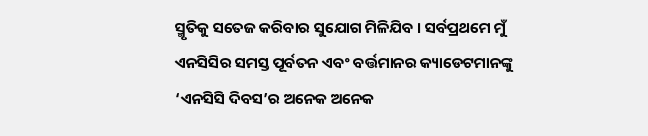ସ୍ମୃତିକୁ ସତେଜ କରିବାର ସୁଯୋଗ ମିଳିଯିବ । ସର୍ବପ୍ରଥମେ ମୁଁ ଏନସିସିର ସମସ୍ତ ପୂର୍ବତନ ଏବଂ ବର୍ତ୍ତମାନର କ୍ୟାଡେଟମାନଙ୍କୁ ‘ଏନସିସି ଦିବସ’ର ଅନେକ ଅନେକ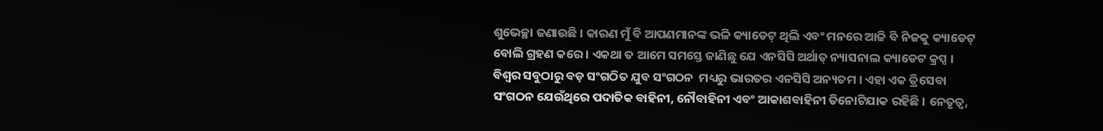ଶୁଭେଚ୍ଛା ଜଣାଉଛି । କାରଣ ମୁଁ ବି ଆପଣମାନଙ୍କ ଭଳି କ୍ୟାଡେଟ୍ ଥିଲି ଏବଂ ମନରେ ଆଜି ବି ନିଜକୁ କ୍ୟାଡେଟ୍ ବୋଲି ଗ୍ରହଣ କରେ । ଏକଥା ତ ଆମେ ସମସ୍ତେ ଜାଣିଛୁ ଯେ ଏନସିସି ଅର୍ଥାତ୍ ନ୍ୟାସନାଲ କ୍ୟାଡେଟ କ୍ରପ୍ସ । ବିଶ୍ୱର ସବୁଠାରୁ ବଡ଼ ସଂଗଠିତ ଯୁବ ସଂଗଠନ  ମଧ୍ୟରୁ ଭାରତର ଏନସିସି ଅନ୍ୟତମ । ଏହା ଏକ ତ୍ରିସେବା ସଂଗଠନ ଯେଉଁଥିରେ ପଦାତିକ ବାହିନୀ, ନୌବାହିନୀ ଏବଂ ଆକାଶବାହିନୀ ତିନୋଟିଯାକ ରହିଛି । ନେତୃତ୍ୱ,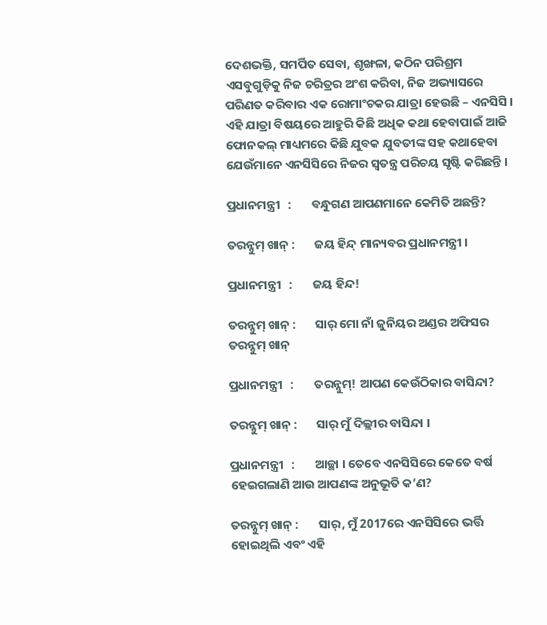ଦେଶଭକ୍ତି, ସମର୍ପିତ ସେବା, ଶୃଙ୍ଖଳା, କଠିନ ପରିଶ୍ରମ ଏସବୁଗୁଡ଼ିକୁ ନିଜ ଚରିତ୍ରର ଅଂଶ କରିବା, ନିଜ ଅଭ୍ୟାସରେ ପରିଣତ କରିବାର ଏକ ରୋମାଂଚକର ଯାତ୍ରା ହେଉଛି – ଏନସିସି । ଏହି ଯାତ୍ରା ବିଷୟରେ ଆହୁରି କିଛି ଅଧିକ କଥା ହେବାପାଇଁ ଆଜି ଫୋନକଲ୍ ମାଧ୍ୟମରେ କିଛି ଯୁବକ ଯୁବତୀଙ୍କ ସହ କଥାହେବା ଯେଉଁମାନେ ଏନସିସିରେ ନିଜର ସ୍ୱତନ୍ତ୍ର ପରିଚୟ ସୃଷ୍ଟି କରିଛନ୍ତି ।

ପ୍ରଧାନମନ୍ତ୍ରୀ   :       ବନ୍ଧୁଗଣ ଆପଣମାନେ କେମିତି ଅଛନ୍ତି?

ତରନ୍ନୁମ୍ ଖାନ୍ :       ଜୟ ହିନ୍ଦ୍ ମାନ୍ୟବର ପ୍ରଧାନମନ୍ତ୍ରୀ ।

ପ୍ରଧାନମନ୍ତ୍ରୀ   :       ଜୟ ହିନ୍ଦ!

ତରନ୍ନୁମ୍ ଖାନ୍ :       ସାର୍ ମୋ ନାଁ ଜୁନିୟର ଅଣ୍ଡର ଅଫିସର ତରନ୍ନୁମ୍ ଖାନ୍

ପ୍ରଧାନମନ୍ତ୍ରୀ   :       ତରନ୍ନୁମ୍! ଆପଣ କେଉଁଠିକାର ବାସିନ୍ଦା?

ତରନ୍ନୁମ୍ ଖାନ୍ :       ସାର୍ ମୁଁ ଦିଲ୍ଲୀର ବାସିନ୍ଦା ।

ପ୍ରଧାନମନ୍ତ୍ରୀ   :       ଆଚ୍ଛା । ତେବେ ଏନସିସିରେ କେତେ ବର୍ଷ ହେଇଗଲାଣି ଆଉ ଆପଣଙ୍କ ଅନୁଭୂତି କ’ଣ?

ତରନ୍ନୁମ୍ ଖାନ୍ :       ସାର୍, ମୁଁ 2017ରେ ଏନସିସିରେ ଭର୍ତ୍ତି ହୋଇଥିଲି ଏବଂ ଏହି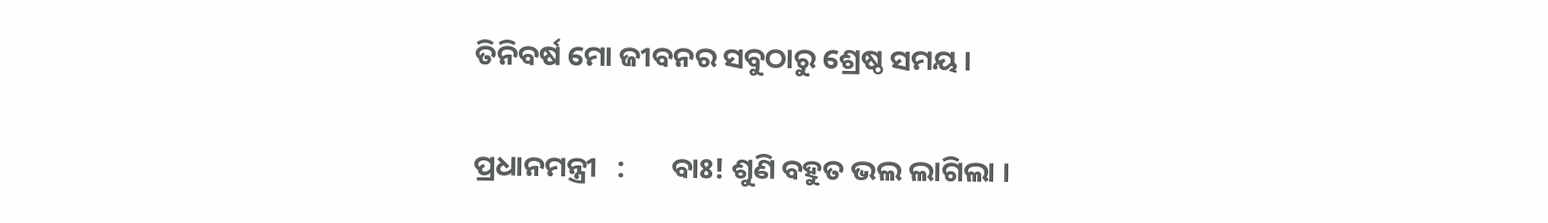ତିନିବର୍ଷ ମୋ ଜୀବନର ସବୁଠାରୁ ଶ୍ରେଷ୍ଠ ସମୟ ।

ପ୍ରଧାନମନ୍ତ୍ରୀ   :       ବାଃ! ଶୁଣି ବହୁତ ଭଲ ଲାଗିଲା ।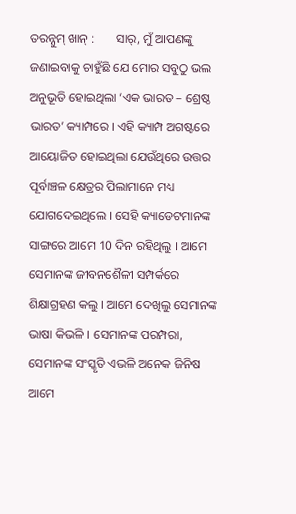ତରନ୍ନୁମ୍ ଖାନ୍ :       ସାର୍, ମୁଁ ଆପଣଙ୍କୁ ଜଣାଇବାକୁ ଚାହୁଁଛି ଯେ ମୋର ସବୁଠୁ ଭଲ ଅନୁଭୂତି ହୋଇଥିଲା ‘ଏକ ଭାରତ – ଶ୍ରେଷ୍ଠ ଭାରତ’ କ୍ୟାମ୍ପରେ । ଏହି କ୍ୟାମ୍ପ ଅଗଷ୍ଟରେ ଆୟୋଜିତ ହୋଇଥିଲା ଯେଉଁଥିରେ ଉତ୍ତର ପୂର୍ବାଞ୍ଚଳ କ୍ଷେତ୍ରର ପିଲାମାନେ ମଧ୍ୟ ଯୋଗଦେଇଥିଲେ । ସେହି କ୍ୟାଡେଟମାନଙ୍କ ସାଙ୍ଗରେ ଆମେ 10 ଦିନ ରହିଥିଲୁ । ଆମେ ସେମାନଙ୍କ ଜୀବନଶୈଳୀ ସମ୍ପର୍କରେ ଶିକ୍ଷାଗ୍ରହଣ କଲୁ । ଆମେ ଦେଖିଲୁ ସେମାନଙ୍କ ଭାଷା କିଭଳି । ସେମାନଙ୍କ ପରମ୍ପରା, ସେମାନଙ୍କ ସଂସ୍କୃତି ଏଭଳି ଅନେକ ଜିନିଷ ଆମେ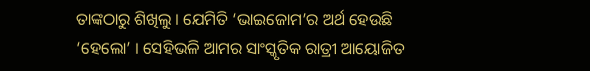ତାଙ୍କଠାରୁ ଶିଖିଲୁ । ଯେମିତି ‘ଭାଇଜୋମ’ର ଅର୍ଥ ହେଉଛି ‘ହେଲୋ’ । ସେହିଭଳି ଆମର ସାଂସ୍କୃତିକ ରାତ୍ରୀ ଆୟୋଜିତ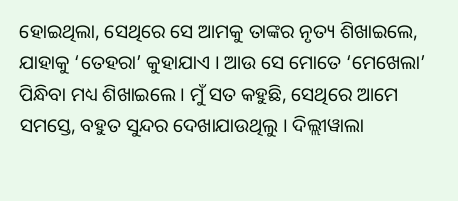ହୋଇଥିଲା, ସେଥିରେ ସେ ଆମକୁ ତାଙ୍କର ନୃତ୍ୟ ଶିଖାଇଲେ, ଯାହାକୁ ‘ତେହରା’ କୁହାଯାଏ । ଆଉ ସେ ମୋତେ ‘ମେଖେଲା’ ପିନ୍ଧିବା ମଧ୍ୟ ଶିଖାଇଲେ । ମୁଁ ସତ କହୁଛି, ସେଥିରେ ଆମେ ସମସ୍ତେ, ବହୁତ ସୁନ୍ଦର ଦେଖାଯାଉଥିଲୁ । ଦିଲ୍ଲୀୱାଲା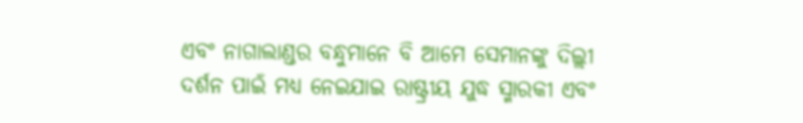ଏବଂ ନାଗାଲାଣ୍ଡର ବନ୍ଧୁମାନେ ବି ଆମେ ସେମାନଙ୍କୁ ଦିଲ୍ଲୀ ଦର୍ଶନ ପାଇଁ ମଧ୍ୟ ନେଇଯାଇ ରାଷ୍ଟ୍ରୀୟ ଯୁଦ୍ଧ ସ୍ମାରକୀ ଏବଂ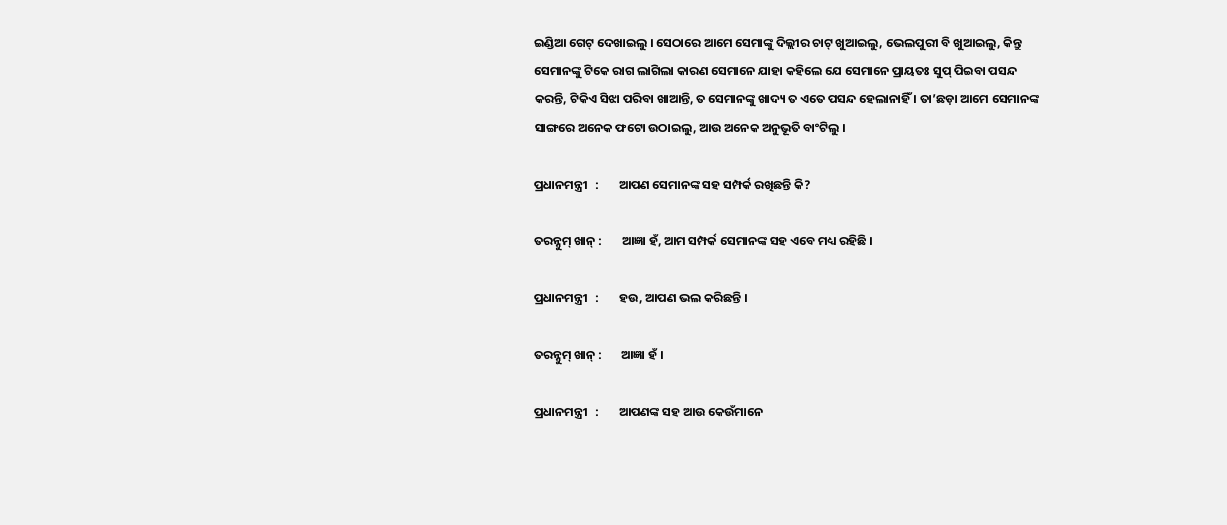ଇଣ୍ଡିଆ ଗେଟ୍ ଦେଖାଇଲୁ । ସେଠାରେ ଆମେ ସେମାଙ୍କୁ ଦିଲ୍ଲୀର ଚାଟ୍ ଖୁଆଇଲୁ, ଭେଲପୁରୀ ବି ଖୁଆଇଲୁ, କିନ୍ତୁ ସେମାନଙ୍କୁ ଟିକେ ରାଗ ଲାଗିଲା କାରଣ ସେମାନେ ଯାହା କହିଲେ ଯେ ସେମାନେ ପ୍ରାୟତଃ ସୁପ୍ ପିଇବା ପସନ୍ଦ କରନ୍ତି, ଟିକିଏ ସିଝା ପରିବା ଖାଆନ୍ତି, ତ ସେମାନଙ୍କୁ ଖାଦ୍ୟ ତ ଏତେ ପସନ୍ଦ ହେଲାନାହିଁ । ତା’ଛଡ଼ା ଆମେ ସେମାନଙ୍କ ସାଙ୍ଗରେ ଅନେକ ଫଟୋ ଉଠାଇଲୁ, ଆଉ ଅନେକ ଅନୁଭୂତି ବାଂଟିଲୁ ।

ପ୍ରଧାନମନ୍ତ୍ରୀ   :       ଆପଣ ସେମାନଙ୍କ ସହ ସମ୍ପର୍କ ରଖିଛନ୍ତି କି?

ତରନ୍ନୁମ୍ ଖାନ୍ :       ଆଜ୍ଞା ହଁ, ଆମ ସମ୍ପର୍କ ସେମାନଙ୍କ ସହ ଏବେ ମଧ୍ୟ ରହିଛି ।

ପ୍ରଧାନମନ୍ତ୍ରୀ   :       ହଉ, ଆପଣ ଭଲ କରିଛନ୍ତି ।

ତରନ୍ନୁମ୍ ଖାନ୍ :       ଆଜ୍ଞା ହଁ ।

ପ୍ରଧାନମନ୍ତ୍ରୀ   :       ଆପଣଙ୍କ ସହ ଆଉ କେଉଁମାନେ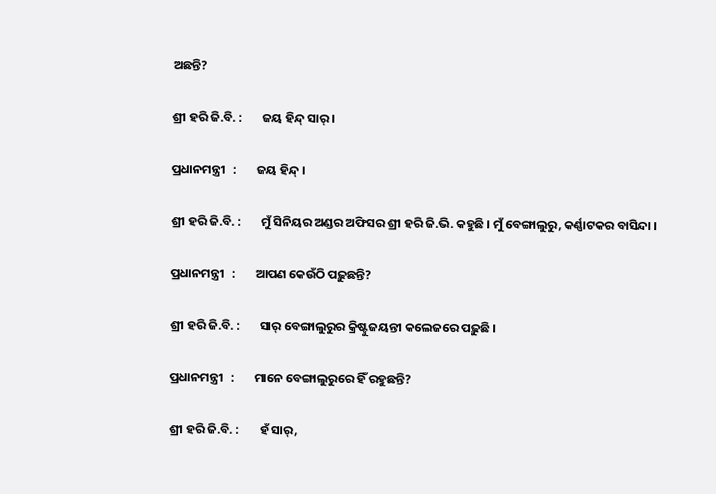ଅଛନ୍ତି?

ଶ୍ରୀ ହରି ଜି.ବି. :       ଜୟ ହିନ୍ଦ୍ ସାର୍ ।

ପ୍ରଧାନମନ୍ତ୍ରୀ   :       ଜୟ ହିନ୍ଦ୍ ।

ଶ୍ରୀ ହରି ଜି.ବି. :       ମୁଁ ସିନିୟର ଅଣ୍ଡର ଅଫିସର ଶ୍ରୀ ହରି ଜି.ଭି. କହୁଛି । ମୁଁ ବେଙ୍ଗାଲୁରୁ, କର୍ଣ୍ଣାଟକର ବାସିନ୍ଦା ।

ପ୍ରଧାନମନ୍ତ୍ରୀ   :       ଆପଣ କେଉଁଠି ପଢ଼ୁଛନ୍ତି?

ଶ୍ରୀ ହରି ଜି.ବି. :       ସାର୍ ବେଙ୍ଗାଲୁରୁର କ୍ରିଷ୍ଟୁଜୟନ୍ତୀ କଲେଜରେ ପଢ଼ୁଛି ।

ପ୍ରଧାନମନ୍ତ୍ରୀ   :       ମାନେ ବେଙ୍ଗାଲୁରୁରେ ହିଁ ରହୁଛନ୍ତି?

ଶ୍ରୀ ହରି ଜି.ବି. :       ହଁ ସାର୍,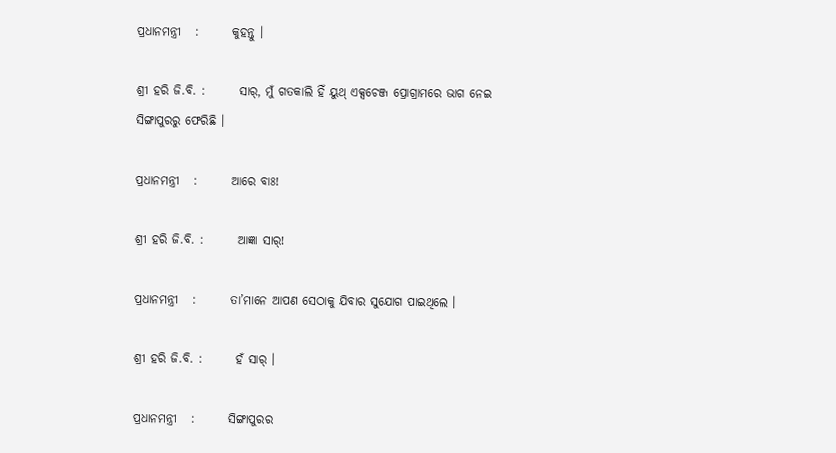ପ୍ରଧାନମନ୍ତ୍ରୀ   :       କୁହନ୍ତୁ ।

ଶ୍ରୀ ହରି ଜି.ବି. :       ସାର୍, ମୁଁ ଗତକାଲି ହିଁ ୟୁଥ୍ ଏକ୍ସଚେଞ୍ଜ ପ୍ରୋଗ୍ରାମରେ ଭାଗ ନେଇ ସିଙ୍ଗାପୁରରୁ ଫେରିଛି ।

ପ୍ରଧାନମନ୍ତ୍ରୀ   :       ଆରେ ବାଃ!

ଶ୍ରୀ ହରି ଜି.ବି. :       ଆଜ୍ଞା ସାର୍!

ପ୍ରଧାନମନ୍ତ୍ରୀ   :       ତା’ମାନେ ଆପଣ ସେଠାକୁ ଯିବାର ସୁଯୋଗ ପାଇଥିଲେ ।

ଶ୍ରୀ ହରି ଜି.ବି. :       ହଁ ସାର୍ ।

ପ୍ରଧାନମନ୍ତ୍ରୀ   :       ସିଙ୍ଗାପୁରର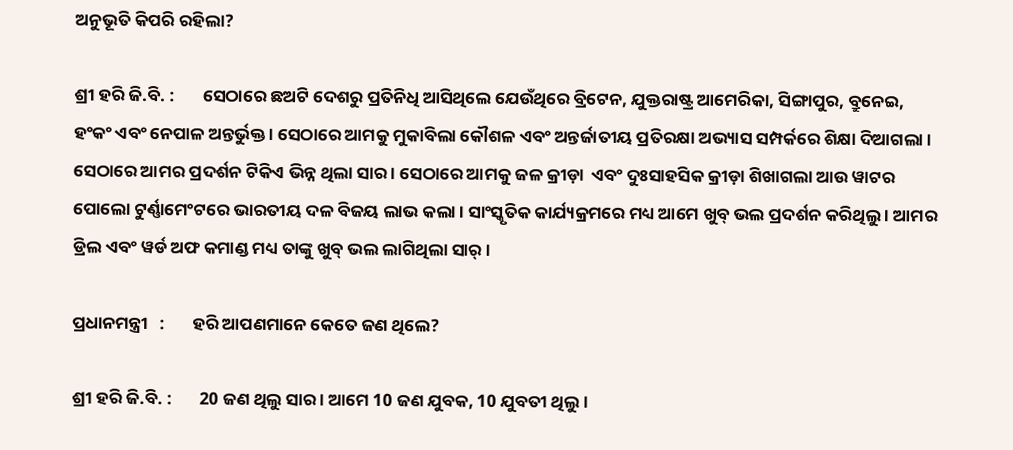ଅନୁଭୂତି କିପରି ରହିଲା?

ଶ୍ରୀ ହରି ଜି.ବି. :       ସେଠାରେ ଛଅଟି ଦେଶରୁ ପ୍ରତିନିଧି ଆସିଥିଲେ ଯେଉଁଥିରେ ବ୍ରିଟେନ, ଯୁକ୍ତରାଷ୍ଟ୍ର ଆମେରିକା, ସିଙ୍ଗାପୁର, ବ୍ରୁନେଇ, ହଂକଂ ଏବଂ ନେପାଳ ଅନ୍ତର୍ଭୁକ୍ତ । ସେଠାରେ ଆମକୁ ମୁକାବିଲା କୌଶଳ ଏବଂ ଅନ୍ତର୍ଜାତୀୟ ପ୍ରତିରକ୍ଷା ଅଭ୍ୟାସ ସମ୍ପର୍କରେ ଶିକ୍ଷା ଦିଆଗଲା । ସେଠାରେ ଆମର ପ୍ରଦର୍ଶନ ଟିକିଏ ଭିନ୍ନ ଥିଲା ସାର । ସେଠାରେ ଆମକୁ ଜଳ କ୍ରୀଡ଼ା  ଏବଂ ଦୁଃସାହସିକ କ୍ରୀଡ଼ା ଶିଖାଗଲା ଆଉ ୱାଟର ପୋଲୋ ଟୁର୍ଣ୍ଣାମେଂଟରେ ଭାରତୀୟ ଦଳ ବିଜୟ ଲାଭ କଲା । ସାଂସ୍କୃତିକ କାର୍ଯ୍ୟକ୍ରମରେ ମଧ୍ୟ ଆମେ ଖୁବ୍ ଭଲ ପ୍ରଦର୍ଶନ କରିଥିଲୁ । ଆମର ଡ୍ରିଲ ଏବଂ ୱର୍ଡ ଅଫ କମାଣ୍ଡ ମଧ୍ୟ ତାଙ୍କୁ ଖୁବ୍ ଭଲ ଲାଗିଥିଲା ସାର୍ ।

ପ୍ରଧାନମନ୍ତ୍ରୀ   :       ହରି ଆପଣମାନେ କେତେ ଜଣ ଥିଲେ?

ଶ୍ରୀ ହରି ଜି.ବି. :       20 ଜଣ ଥିଲୁ ସାର । ଆମେ 10 ଜଣ ଯୁବକ, 10 ଯୁବତୀ ଥିଲୁ ।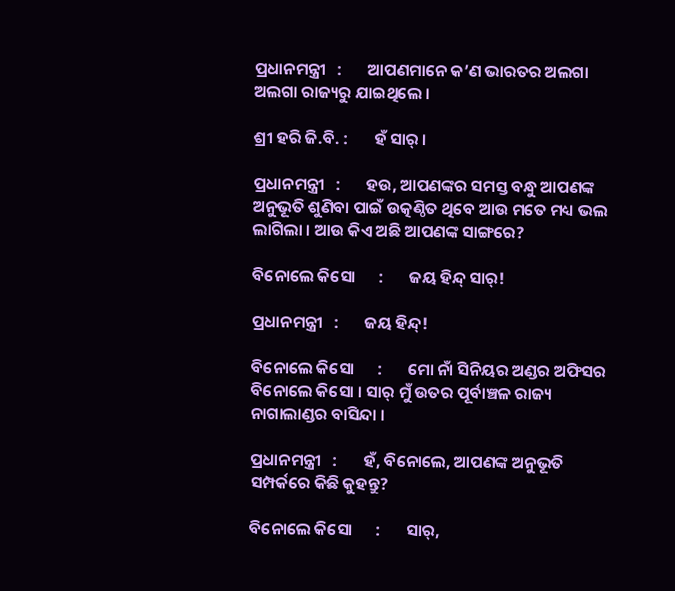ପ୍ରଧାନମନ୍ତ୍ରୀ   :       ଆପଣମାନେ କ’ଣ ଭାରତର ଅଲଗା ଅଲଗା ରାଜ୍ୟରୁ ଯାଇଥିଲେ ।

ଶ୍ରୀ ହରି ଜି.ବି. :       ହଁ ସାର୍ ।

ପ୍ରଧାନମନ୍ତ୍ରୀ   :       ହଉ, ଆପଣଙ୍କର ସମସ୍ତ ବନ୍ଧୁ ଆପଣଙ୍କ ଅନୁଭୂତି ଶୁଣିବା ପାଇଁ ଉତ୍କଣ୍ଠିତ ଥିବେ ଆଉ ମତେ ମଧ୍ୟ ଭଲ ଲାଗିଲା । ଆଉ କିଏ ଅଛି ଆପଣଙ୍କ ସାଙ୍ଗରେ?

ବିନୋଲେ କିସୋ      :       ଜୟ ହିନ୍ଦ୍ ସାର୍!

ପ୍ରଧାନମନ୍ତ୍ରୀ   :       ଜୟ ହିନ୍ଦ୍!

ବିନୋଲେ କିସୋ      :       ମୋ ନାଁ ସିନିୟର ଅଣ୍ଡର ଅଫିସର ବିନୋଲେ କିସୋ । ସାର୍ ମୁଁ ଉତର ପୂର୍ବାଞ୍ଚଳ ରାଜ୍ୟ ନାଗାଲାଣ୍ଡର ବାସିନ୍ଦା ।

ପ୍ରଧାନମନ୍ତ୍ରୀ   :       ହଁ, ବିନୋଲେ, ଆପଣଙ୍କ ଅନୁଭୂତି ସମ୍ପର୍କରେ କିଛି କୁହନ୍ତୁ?

ବିନୋଲେ କିସୋ      :       ସାର୍,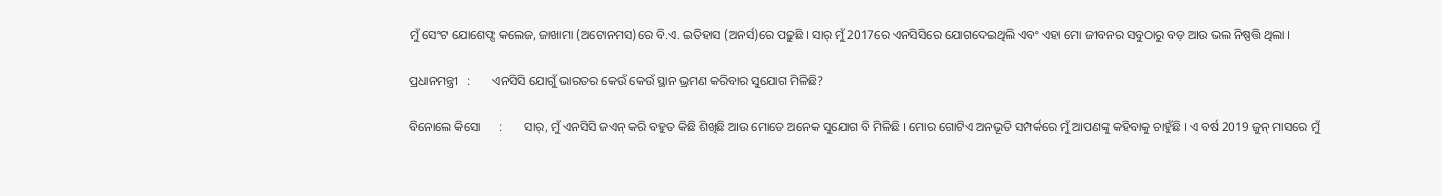ମୁଁ ସେଂଟ ଯୋଶେଫ୍ସ କଲେଜ, ଜାଖାମା (ଅଟୋନମସ)ରେ ବି.ଏ. ଇତିହାସ (ଅନର୍ସ)ରେ ପଢ଼ୁଛି । ସାର୍ ମୁଁ 2017ରେ ଏନସିସିରେ ଯୋଗଦେଇଥିଲି ଏବଂ ଏହା ମୋ ଜୀବନର ସବୁଠାରୁ ବଡ଼ ଆଉ ଭଲ ନିଷ୍ପତ୍ତି ଥିଲା ।

ପ୍ରଧାନମନ୍ତ୍ରୀ   :       ଏନସିସି ଯୋଗୁଁ ଭାରତର କେଉଁ କେଉଁ ସ୍ଥାନ ଭ୍ରମଣ କରିବାର ସୁଯୋଗ ମିଳିଛି?

ବିନୋଲେ କିସୋ      :       ସାର୍, ମୁଁ ଏନସିସି ଜଏନ୍ କରି ବହୁତ କିଛି ଶିଖିଛି ଆଉ ମୋତେ ଅନେକ ସୁଯୋଗ ବି ମିଳିଛି । ମୋର ଗୋଟିଏ ଅନଭୂତି ସମ୍ପର୍କରେ ମୁଁ ଆପଣଙ୍କୁ କହିବାକୁ ଚାହୁଁଛି । ଏ ବର୍ଷ 2019 ଜୁନ୍ ମାସରେ ମୁଁ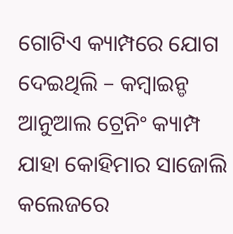ଗୋଟିଏ କ୍ୟାମ୍ପରେ ଯୋଗ ଦେଇଥିଲି – କମ୍ବାଇନ୍ଡ ଆନୁଆଲ ଟ୍ରେନିଂ କ୍ୟାମ୍ପ ଯାହା କୋହିମାର ସାଜୋଲି କଲେଜରେ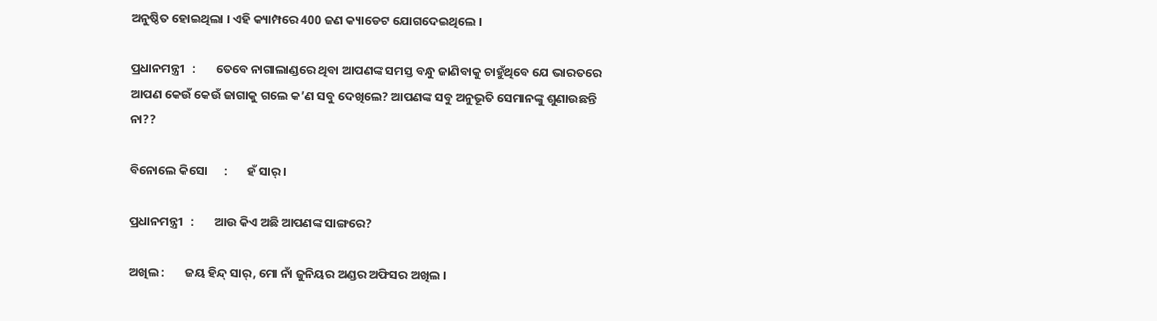ଅନୁଷ୍ଠିତ ହୋଇଥିଲା । ଏହି କ୍ୟାମ୍ପରେ 400 ଜଣ କ୍ୟାଡେଟ ଯୋଗଦେଇଥିଲେ ।

ପ୍ରଧାନମନ୍ତ୍ରୀ   :       ତେବେ ନାଗାଲାଣ୍ଡରେ ଥିବା ଆପଣଙ୍କ ସମସ୍ତ ବନ୍ଧୁ ଜାଣିବାକୁ ଚାହୁଁଥିବେ ଯେ ଭାରତରେ ଆପଣ କେଉଁ କେଉଁ ଜାଗାକୁ ଗଲେ କ’ଣ ସବୁ ଦେଖିଲେ? ଆପଣଙ୍କ ସବୁ ଅନୁଭୂତି ସେମାନଙ୍କୁ ଶୁଣାଉଛନ୍ତି ନା??

ବିନୋଲେ କିସୋ      :       ହଁ ସାର୍ ।

ପ୍ରଧାନମନ୍ତ୍ରୀ   :       ଆଉ କିଏ ଅଛି ଆପଣଙ୍କ ସାଙ୍ଗରେ?

ଅଖିଲ :       ଜୟ ହିନ୍ଦ୍ ସାର୍, ମୋ ନାଁ ଜୁନିୟର ଅଣ୍ଡର ଅଫିସର ଅଖିଲ ।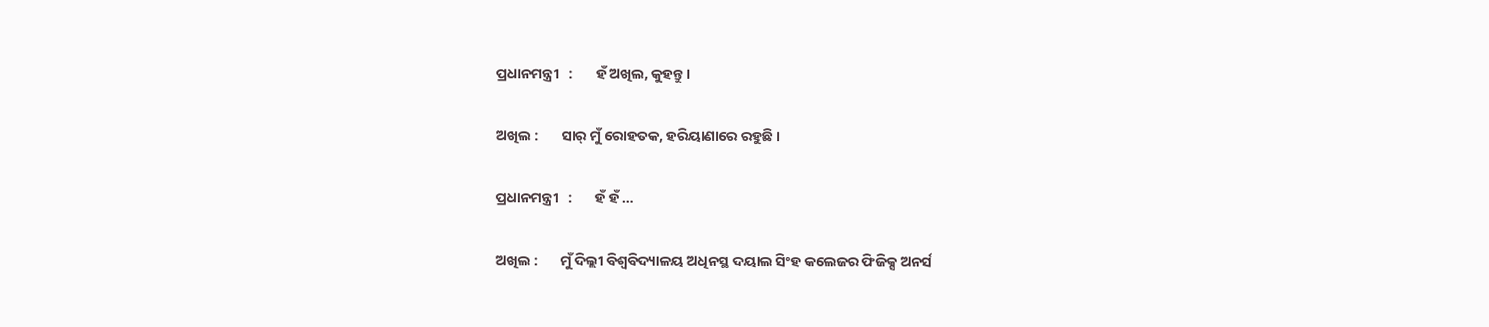ପ୍ରଧାନମନ୍ତ୍ରୀ   :       ହଁ ଅଖିଲ, କୁହନ୍ତୁ ।

ଅଖିଲ :       ସାର୍ ମୁଁ ରୋହତକ, ହରିୟାଣାରେ ରହୁଛି ।

ପ୍ରଧାନମନ୍ତ୍ରୀ   :       ହଁ ହଁ …

ଅଖିଲ :       ମୁଁ ଦିଲ୍ଲୀ ବିଶ୍ୱବିଦ୍ୟାଳୟ ଅଧିନସ୍ଥ ଦୟାଲ ସିଂହ କଲେଜର ଫିଜିକ୍ସ ଅନର୍ସ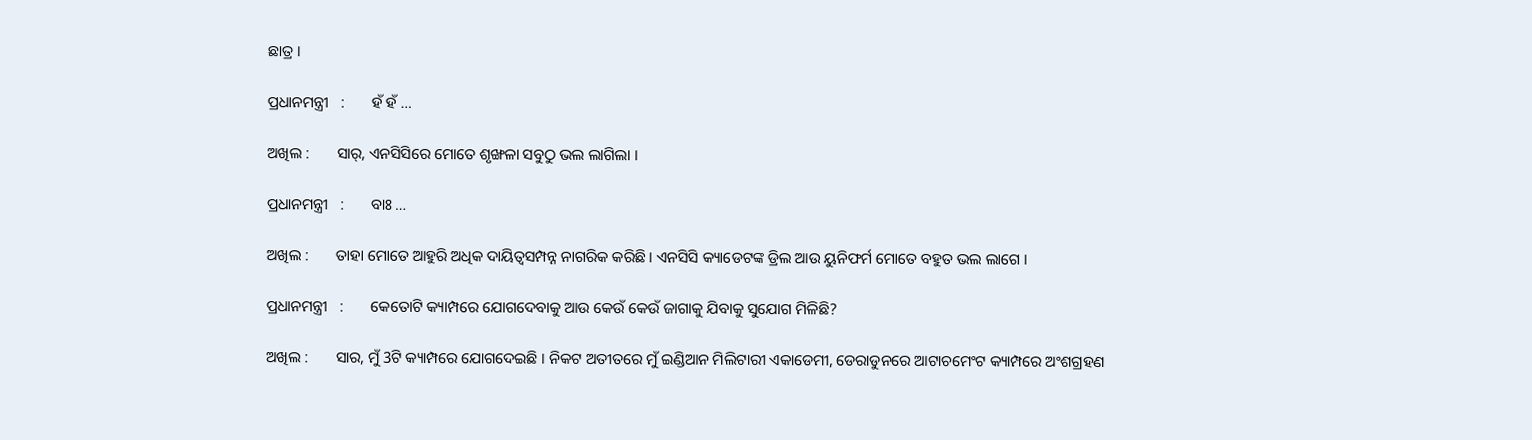ଛାତ୍ର ।

ପ୍ରଧାନମନ୍ତ୍ରୀ   :       ହଁ ହଁ …

ଅଖିଲ :       ସାର୍, ଏନସିସିରେ ମୋତେ ଶୃଙ୍ଖଳା ସବୁଠୁ ଭଲ ଲାଗିଲା ।

ପ୍ରଧାନମନ୍ତ୍ରୀ   :       ବାଃ …

ଅଖିଲ :       ତାହା ମୋତେ ଆହୁରି ଅଧିକ ଦାୟିତ୍ୱସମ୍ପନ୍ନ ନାଗରିକ କରିଛି । ଏନସିସି କ୍ୟାଡେଟଙ୍କ ଡ୍ରିଲ ଆଉ ୟୁନିଫର୍ମ ମୋତେ ବହୁତ ଭଲ ଲାଗେ ।

ପ୍ରଧାନମନ୍ତ୍ରୀ   :       କେତୋଟି କ୍ୟାମ୍ପରେ ଯୋଗଦେବାକୁ ଆଉ କେଉଁ କେଉଁ ଜାଗାକୁ ଯିବାକୁ ସୁଯୋଗ ମିଳିଛି?

ଅଖିଲ :       ସାର, ମୁଁ 3ଟି କ୍ୟାମ୍ପରେ ଯୋଗଦେଇଛି । ନିକଟ ଅତୀତରେ ମୁଁ ଇଣ୍ଡିଆନ ମିଲିଟାରୀ ଏକାଡେମୀ, ଡେରାଡୁନରେ ଆଟାଚମେଂଟ କ୍ୟାମ୍ପରେ ଅଂଶଗ୍ରହଣ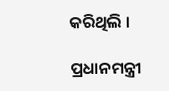କରିଥିଲି ।

ପ୍ରଧାନମନ୍ତ୍ରୀ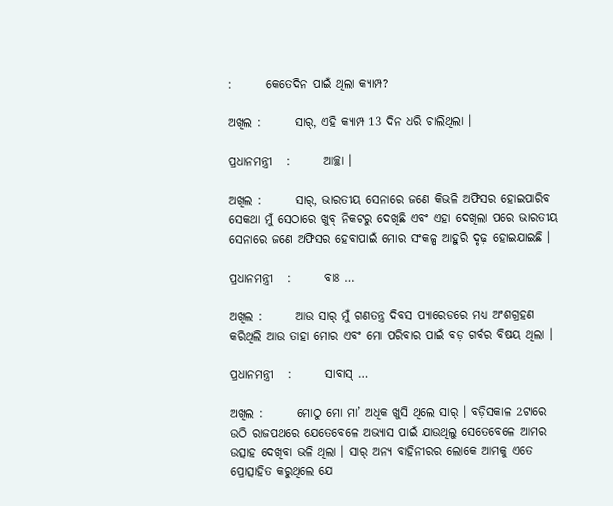:       କେତେଦିନ ପାଇଁ ଥିଲା କ୍ୟାମ୍ପ?

ଅଖିଲ :       ସାର୍, ଏହି କ୍ୟାମ୍ପ 13 ଦିନ ଧରି ଚାଲିଥିଲା ।

ପ୍ରଧାନମନ୍ତ୍ରୀ   :       ଆଚ୍ଛା ।

ଅଖିଲ :       ସାର୍, ଭାରତୀୟ ସେନାରେ ଜଣେ କିଭଳି ଅଫିସର ହୋଇପାରିବ ସେକଥା ମୁଁ ସେଠାରେ ଖୁବ୍ ନିକଟରୁ ଦେଖିଛି ଏବଂ ଏହା ଦେଖିଲା ପରେ ଭାରତୀୟ ସେନାରେ ଜଣେ ଅଫିସର ହେବାପାଇଁ ମୋର ସଂକଳ୍ପ ଆହୁରି ଦୃଢ଼ ହୋଇଯାଇଛି ।

ପ୍ରଧାନମନ୍ତ୍ରୀ   :       ବାଃ …

ଅଖିଲ :       ଆଉ ସାର୍ ମୁଁ ଗଣତନ୍ତ୍ର ଦିବସ ପ୍ୟାରେଡରେ ମଧ୍ୟ ଅଂଶଗ୍ରହଣ କରିଥିଲି ଆଉ ତାହା ମୋର ଏବଂ ମୋ ପରିବାର ପାଇଁ ବଡ଼ ଗର୍ବର ବିଷୟ ଥିଲା ।

ପ୍ରଧାନମନ୍ତ୍ରୀ   :       ସାବାସ୍ …

ଅଖିଲ :       ମୋଠୁ ମୋ ମା’ ଅଧିକ ଖୁସି ଥିଲେ ସାର୍ । ବଡ଼ିସକାଳ 2ଟାରେ ଉଠି ରାଜପଥରେ ଯେତେବେଳେ ଅଭ୍ୟାସ ପାଇଁ ଯାଉଥିଲୁ ସେତେବେଳେ ଆମର ଉତ୍ସାହ ଦେଖିବା ଭଳି ଥିଲା । ସାର୍ ଅନ୍ୟ ବାହିନୀରର ଲୋକେ ଆମକୁ ଏତେ ପ୍ରୋତ୍ସାହିତ କରୁଥିଲେ ଯେ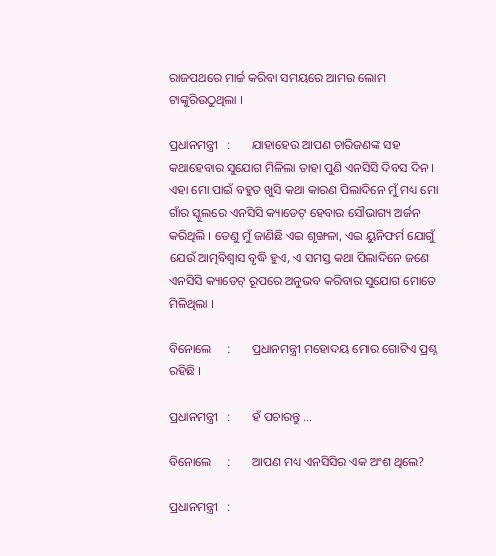ରାଜପଥରେ ମାର୍ଚ୍ଚ କରିବା ସମୟରେ ଆମର ଲୋମ ଟାଙ୍କୁରିଉଠୁଥିଲା ।

ପ୍ରଧାନମନ୍ତ୍ରୀ   :       ଯାହାହେଉ ଆପଣ ଚାରିଜଣଙ୍କ ସହ କଥାହେବାର ସୁଯୋଗ ମିଳିଲା ତାହା ପୁଣି ଏନସିସି ଦିବସ ଦିନ । ଏହା ମୋ ପାଇଁ ବହୁତ ଖୁସି କଥା କାରଣ ପିଲାଦିନେ ମୁଁ ମଧ୍ୟ ମୋ ଗାଁର ସ୍କୁଲରେ ଏନସିସି କ୍ୟାଡେଟ୍ ହେବାର ସୌଭାଗ୍ୟ ଅର୍ଜନ କରିଥିଲି । ତେଣୁ ମୁଁ ଜାଣିଛି ଏଇ ଶୃଙ୍ଖଳା, ଏଇ ୟୁନିଫର୍ମ ଯୋଗୁଁ ଯେଉଁ ଆତ୍ମବିଶ୍ୱାସ ବୃଦ୍ଧି ହୁଏ, ଏ ସମସ୍ତ କଥା ପିଲାଦିନେ ଜଣେ ଏନସିସି କ୍ୟାଡେଟ୍ ରୂପରେ ଅନୁଭବ କରିବାର ସୁଯୋଗ ମୋତେ ମିଳିଥିଲା ।

ବିନୋଲେ     :       ପ୍ରଧାନମନ୍ତ୍ରୀ ମହୋଦୟ ମୋର ଗୋଟିଏ ପ୍ରଶ୍ନ ରହିଛି ।

ପ୍ରଧାନମନ୍ତ୍ରୀ   :       ହଁ ପଚାରନ୍ତୁ …

ବିନୋଲେ     :       ଆପଣ ମଧ୍ୟ ଏନସିସିର ଏକ ଅଂଶ ଥିଲେ?

ପ୍ରଧାନମନ୍ତ୍ରୀ   :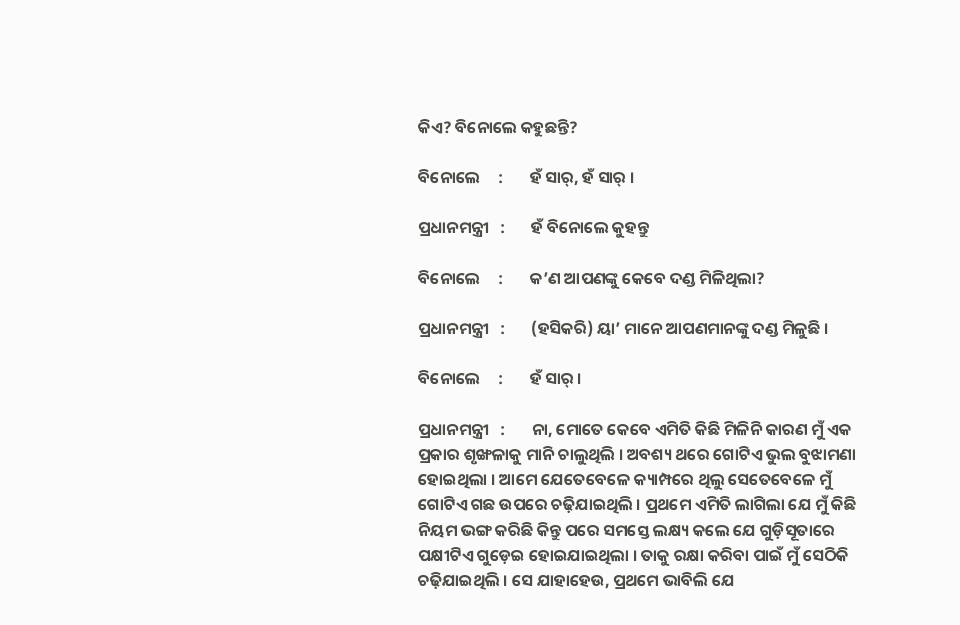କିଏ? ବିନୋଲେ କହୁଛନ୍ତି?

ବିନୋଲେ     :       ହଁ ସାର୍, ହଁ ସାର୍ ।

ପ୍ରଧାନମନ୍ତ୍ରୀ   :       ହଁ ବିନୋଲେ କୁହନ୍ତୁ

ବିନୋଲେ     :       କ’ଣ ଆପଣଙ୍କୁ କେବେ ଦଣ୍ଡ ମିଳିଥିଲା?

ପ୍ରଧାନମନ୍ତ୍ରୀ   :       (ହସିକରି) ୟା’ ମାନେ ଆପଣମାନଙ୍କୁ ଦଣ୍ଡ ମିଳୁଛି ।

ବିନୋଲେ     :       ହଁ ସାର୍ ।

ପ୍ରଧାନମନ୍ତ୍ରୀ   :       ନା, ମୋତେ କେବେ ଏମିତି କିଛି ମିଳିନି କାରଣ ମୁଁ ଏକ ପ୍ରକାର ଶୃଙ୍ଖଳାକୁ ମାନି ଚାଲୁଥିଲି । ଅବଶ୍ୟ ଥରେ ଗୋଟିଏ ଭୁଲ ବୁଝାମଣା ହୋଇଥିଲା । ଆମେ ଯେତେବେଳେ କ୍ୟାମ୍ପରେ ଥିଲୁ ସେତେବେଳେ ମୁଁ ଗୋଟିଏ ଗଛ ଉପରେ ଚଢ଼ିଯାଇଥିଲି । ପ୍ରଥମେ ଏମିତି ଲାଗିଲା ଯେ ମୁଁ କିଛି ନିୟମ ଭଙ୍ଗ କରିଛି କିନ୍ତୁ ପରେ ସମସ୍ତେ ଲକ୍ଷ୍ୟ କଲେ ଯେ ଗୁଡ଼ିସୂତାରେ ପକ୍ଷୀଟିଏ ଗୁଡ଼େଇ ହୋଇଯାଇଥିଲା । ତାକୁ ରକ୍ଷା କରିବା ପାଇଁ ମୁଁ ସେଠିକି ଚଢ଼ିଯାଇଥିଲି । ସେ ଯାହାହେଉ, ପ୍ରଥମେ ଭାବିଲି ଯେ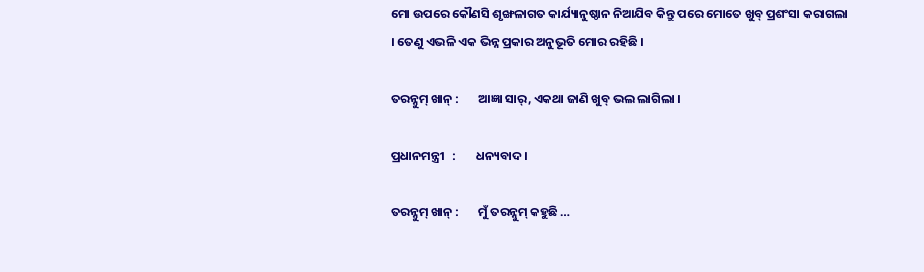ମୋ ଉପରେ କୌଣସି ଶୃଙ୍ଖଳାଗତ କାର୍ଯ୍ୟାନୁଷ୍ଠାନ ନିଆଯିବ କିନ୍ତୁ ପରେ ମୋତେ ଖୁବ୍ ପ୍ରଶଂସା କରାଗଲା । ତେଣୁ ଏଭଳି ଏକ ଭିନ୍ନ ପ୍ରକାର ଅନୁଭୂତି ମୋର ରହିଛି ।

ତରନ୍ନୁମ୍ ଖାନ୍ :       ଆଜ୍ଞା ସାର୍, ଏକଥା ଜାଣି ଖୁବ୍ ଭଲ ଲାଗିଲା ।

ପ୍ରଧାନମନ୍ତ୍ରୀ   :       ଧନ୍ୟବାଦ ।

ତରନ୍ନୁମ୍ ଖାନ୍ :       ମୁଁ ତରନ୍ନୁମ୍ କହୁଛି …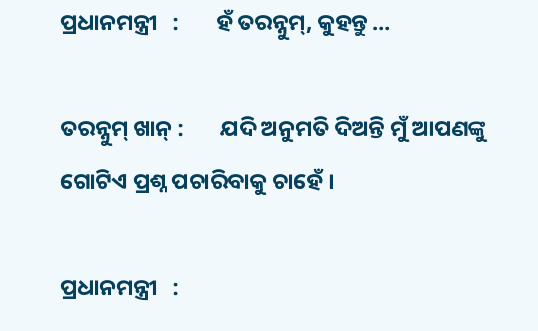ପ୍ରଧାନମନ୍ତ୍ରୀ   :       ହଁ ତରନ୍ନୁମ୍, କୁହନ୍ତୁ …

ତରନ୍ନୁମ୍ ଖାନ୍ :       ଯଦି ଅନୁମତି ଦିଅନ୍ତି ମୁଁ ଆପଣଙ୍କୁ ଗୋଟିଏ ପ୍ରଶ୍ନ ପଚାରିବାକୁ ଚାହେଁ ।

ପ୍ରଧାନମନ୍ତ୍ରୀ   :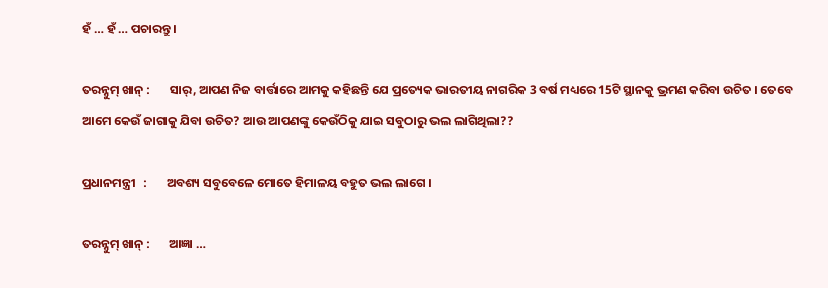ହଁ … ହଁ … ପଚାରନ୍ତୁ ।

ତରନ୍ନୁମ୍ ଖାନ୍ :       ସାର୍, ଆପଣ ନିଜ ବାର୍ତ୍ତାରେ ଆମକୁ କହିଛନ୍ତି ଯେ ପ୍ରତ୍ୟେକ ଭାରତୀୟ ନାଗରିକ 3 ବର୍ଷ ମଧ୍ୟରେ 15ଟି ସ୍ଥାନକୁ ଭ୍ରମଣ କରିବା ଉଚିତ । ତେବେ ଆମେ କେଉଁ ଜାଗାକୁ ଯିବା ଉଚିତ? ଆଉ ଆପଣଙ୍କୁ କେଉଁଠିକୁ ଯାଇ ସବୁଠାରୁ ଭଲ ଲାଗିଥିଲା??

ପ୍ରଧାନମନ୍ତ୍ରୀ   :       ଅବଶ୍ୟ ସବୁବେଳେ ମୋତେ ହିମାଳୟ ବହୁତ ଭଲ ଲାଗେ ।

ତରନ୍ନୁମ୍ ଖାନ୍ :       ଆଜ୍ଞା …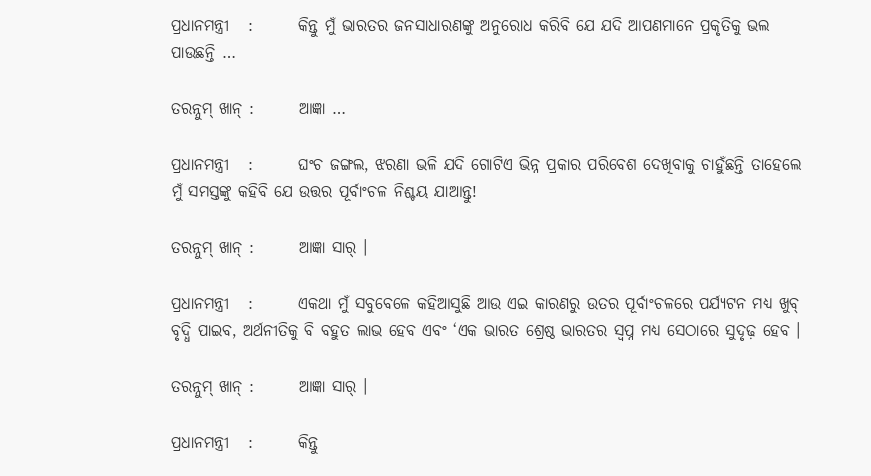ପ୍ରଧାନମନ୍ତ୍ରୀ   :       କିନ୍ତୁ ମୁଁ ଭାରତର ଜନସାଧାରଣଙ୍କୁ ଅନୁରୋଧ କରିବି ଯେ ଯଦି ଆପଣମାନେ ପ୍ରକୃତିକୁ ଭଲ ପାଉଛନ୍ତି …

ତରନ୍ନୁମ୍ ଖାନ୍ :       ଆଜ୍ଞା …

ପ୍ରଧାନମନ୍ତ୍ରୀ   :       ଘଂଚ ଜଙ୍ଗଲ, ଝରଣା ଭଳି ଯଦି ଗୋଟିଏ ଭିନ୍ନ ପ୍ରକାର ପରିବେଶ ଦେଖିବାକୁ ଚାହୁଁଛନ୍ତି ତାହେଲେ ମୁଁ ସମସ୍ତଙ୍କୁ କହିବି ଯେ ଉତ୍ତର ପୂର୍ବାଂଚଳ ନିଶ୍ଚୟ ଯାଆନ୍ତୁ!

ତରନ୍ନୁମ୍ ଖାନ୍ :       ଆଜ୍ଞା ସାର୍ ।

ପ୍ରଧାନମନ୍ତ୍ରୀ   :       ଏକଥା ମୁଁ ସବୁବେଳେ କହିଆସୁଛି ଆଉ ଏଇ କାରଣରୁ ଉତର ପୂର୍ବାଂଚଳରେ ପର୍ଯ୍ୟଟନ ମଧ୍ୟ ଖୁବ୍ ବୃଦ୍ଧି ପାଇବ, ଅର୍ଥନୀତିକୁ ବି ବହୁତ ଲାଭ ହେବ ଏବଂ ‘ଏକ ଭାରତ ଶ୍ରେଷ୍ଠ ଭାରତର ସ୍ୱପ୍ନ ମଧ୍ୟ ସେଠାରେ ସୁଦୃଢ଼ ହେବ ।

ତରନ୍ନୁମ୍ ଖାନ୍ :       ଆଜ୍ଞା ସାର୍ ।

ପ୍ରଧାନମନ୍ତ୍ରୀ   :       କିନ୍ତୁ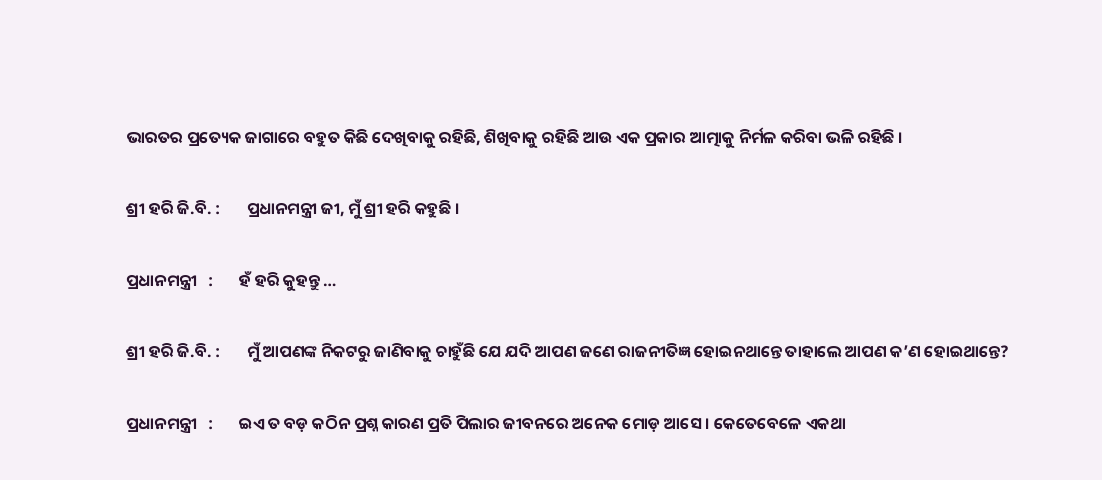ଭାରତର ପ୍ରତ୍ୟେକ ଜାଗାରେ ବହୁତ କିଛି ଦେଖିବାକୁ ରହିଛି, ଶିଖିବାକୁ ରହିଛି ଆଉ ଏକ ପ୍ରକାର ଆତ୍ମାକୁ ନିର୍ମଳ କରିବା ଭଳି ରହିଛି ।

ଶ୍ରୀ ହରି ଜି.ବି. :       ପ୍ରଧାନମନ୍ତ୍ରୀ ଜୀ, ମୁଁ ଶ୍ରୀ ହରି କହୁଛି ।

ପ୍ରଧାନମନ୍ତ୍ରୀ   :       ହଁ ହରି କୁହନ୍ତୁ …

ଶ୍ରୀ ହରି ଜି.ବି. :       ମୁଁ ଆପଣଙ୍କ ନିକଟରୁ ଜାଣିବାକୁ ଚାହୁଁଛି ଯେ ଯଦି ଆପଣ ଜଣେ ରାଜନୀତିଜ୍ଞ ହୋଇନଥାନ୍ତେ ତାହାଲେ ଆପଣ କ’ଣ ହୋଇଥାନ୍ତେ?

ପ୍ରଧାନମନ୍ତ୍ରୀ   :       ଇଏ ତ ବଡ଼ କଠିନ ପ୍ରଶ୍ନ କାରଣ ପ୍ରତି ପିଲାର ଜୀବନରେ ଅନେକ ମୋଡ଼ ଆସେ । କେତେବେଳେ ଏକଥା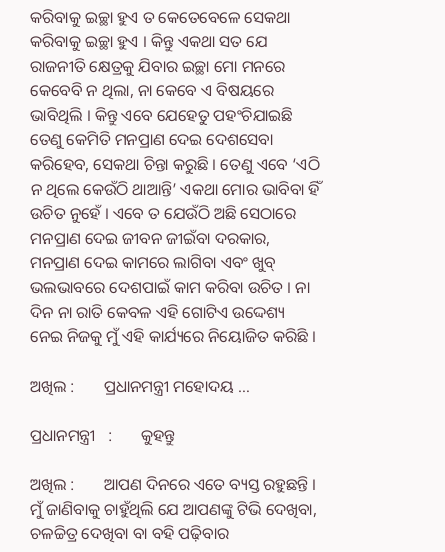କରିବାକୁ ଇଚ୍ଛା ହୁଏ ତ କେତେବେଳେ ସେକଥା କରିବାକୁ ଇଚ୍ଛା ହୁଏ । କିନ୍ତୁ ଏକଥା ସତ ଯେ ରାଜନୀତି କ୍ଷେତ୍ରକୁ ଯିବାର ଇଚ୍ଛା ମୋ ମନରେ କେବେବି ନ ଥିଲା, ନା କେବେ ଏ ବିଷୟରେ ଭାବିଥିଲି । କିନ୍ତୁ ଏବେ ଯେହେତୁ ପହଂଚିଯାଇଛି ତେଣୁ କେମିତି ମନପ୍ରାଣ ଦେଇ ଦେଶସେବା କରିହେବ, ସେକଥା ଚିନ୍ତା କରୁଛି । ତେଣୁ ଏବେ ‘ଏଠି ନ ଥିଲେ କେଉଁଠି ଥାଆନ୍ତି’ ଏକଥା ମୋର ଭାବିବା ହିଁ ଉଚିତ ନୁହେଁ । ଏବେ ତ ଯେଉଁଠି ଅଛି ସେଠାରେ ମନପ୍ରାଣ ଦେଇ ଜୀବନ ଜୀଇଁବା ଦରକାର, ମନପ୍ରାଣ ଦେଇ କାମରେ ଲାଗିବା ଏବଂ ଖୁବ୍ ଭଲଭାବରେ ଦେଶପାଇଁ କାମ କରିବା ଉଚିତ । ନା ଦିନ ନା ରାତି କେବଳ ଏହି ଗୋଟିଏ ଉଦ୍ଦେଶ୍ୟ ନେଇ ନିଜକୁ ମୁଁ ଏହି କାର୍ଯ୍ୟରେ ନିୟୋଜିତ କରିଛି ।

ଅଖିଲ :       ପ୍ରଧାନମନ୍ତ୍ରୀ ମହୋଦୟ …

ପ୍ରଧାନମନ୍ତ୍ରୀ   :       କୁହନ୍ତୁ

ଅଖିଲ :       ଆପଣ ଦିନରେ ଏତେ ବ୍ୟସ୍ତ ରହୁଛନ୍ତି । ମୁଁ ଜାଣିବାକୁ ଚାହୁଁଥିଲି ଯେ ଆପଣଙ୍କୁ ଟିଭି ଦେଖିବା, ଚଳଚ୍ଚିତ୍ର ଦେଖିବା ବା ବହି ପଢ଼ିବାର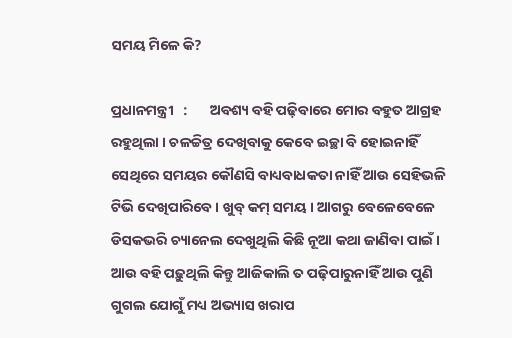ସମୟ ମିଳେ କି?

ପ୍ରଧାନମନ୍ତ୍ରୀ   :       ଅବଶ୍ୟ ବହି ପଢ଼ିବାରେ ମୋର ବହୁତ ଆଗ୍ରହ ରହୁଥିଲା । ଚଳଚ୍ଚିତ୍ର ଦେଖିବାକୁ କେବେ ଇଚ୍ଛା ବି ହୋଇନାହିଁ ସେଥିରେ ସମୟର କୌଣସି ବାଧ୍ୟବାଧକତା ନାହିଁ ଆଉ ସେହିଭଳି ଟିଭି ଦେଖିପାରିବେ । ଖୁବ୍ କମ୍ ସମୟ । ଆଗରୁ ବେଳେବେଳେ ଡିସକଭରି ଚ୍ୟାନେଲ ଦେଖୁଥିଲି କିଛି ନୂଆ କଥା ଜାଣିବା ପାଇଁ । ଆଉ ବହି ପଢ଼ୁଥିଲି କିନ୍ତୁ ଆଜିକାଲି ତ ପଢ଼ିପାରୁନାହିଁ ଆଉ ପୁଣି ଗୁଗଲ ଯୋଗୁଁ ମଧ୍ୟ ଅଭ୍ୟାସ ଖରାପ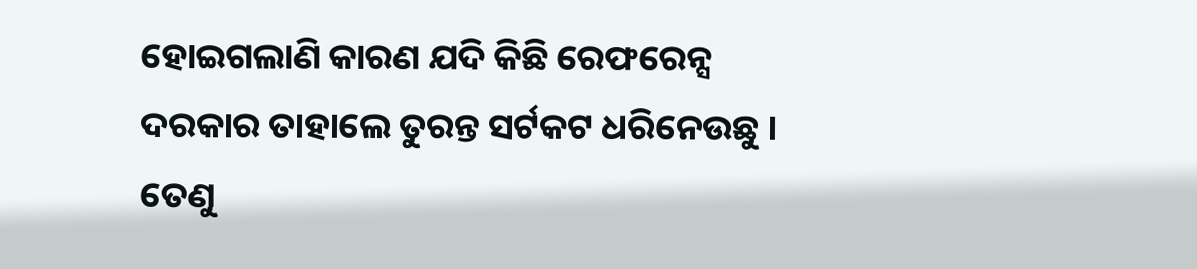ହୋଇଗଲାଣି କାରଣ ଯଦି କିଛି ରେଫରେନ୍ସ ଦରକାର ତାହାଲେ ତୁରନ୍ତ ସର୍ଟକଟ ଧରିନେଉଛୁ । ତେଣୁ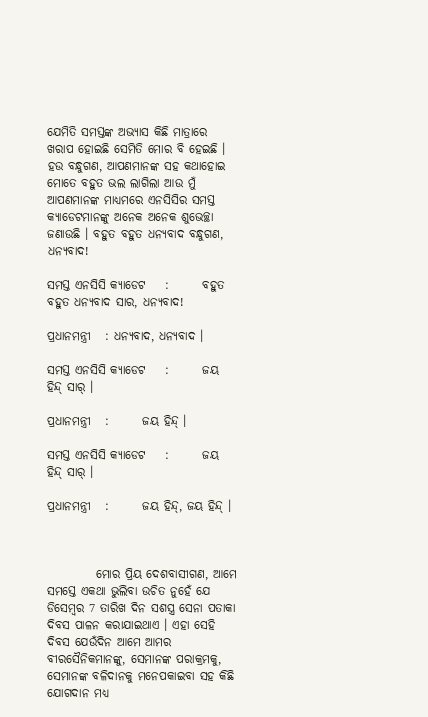ଯେମିତି ସମସ୍ତଙ୍କ ଅଭ୍ୟାସ କିଛି ମାତ୍ରାରେ ଖରାପ ହୋଇଛି ସେମିତି ମୋର ବି ହେଇଛି । ହଉ ବନ୍ଧୁଗଣ, ଆପଣମାନଙ୍କ ସହ କଥାହୋଇ ମୋତେ ବହୁତ ଭଲ ଲାଗିଲା ଆଉ ମୁଁ ଆପଣମାନଙ୍କ ମାଧ୍ୟମରେ ଏନସିସିର ସମସ୍ତ କ୍ୟାଡେଟମାନଙ୍କୁ ଅନେକ ଅନେକ ଶୁଭେଚ୍ଛା ଜଣାଉଛି । ବହୁତ ବହୁତ ଧନ୍ୟବାଦ ବନ୍ଧୁଗଣ, ଧନ୍ୟବାଦ!

ସମସ୍ତ ଏନସିସି କ୍ୟାଡେଟ    :       ବହୁତ ବହୁତ ଧନ୍ୟବାଦ ସାର, ଧନ୍ୟବାଦ!

ପ୍ରଧାନମନ୍ତ୍ରୀ   : ଧନ୍ୟବାଦ, ଧନ୍ୟବାଦ ।

ସମସ୍ତ ଏନସିସି କ୍ୟାଡେଟ    :       ଜୟ ହିନ୍ଦ୍ ସାର୍ ।

ପ୍ରଧାନମନ୍ତ୍ରୀ   :       ଜୟ ହିନ୍ଦ୍ ।

ସମସ୍ତ ଏନସିସି କ୍ୟାଡେଟ    :       ଜୟ ହିନ୍ଦ୍ ସାର୍ ।

ପ୍ରଧାନମନ୍ତ୍ରୀ   :       ଜୟ ହିନ୍ଦ୍, ଜୟ ହିନ୍ଦ୍ ।



          ମୋର ପ୍ରିୟ ଦେଶବାସୀଗଣ, ଆମେ ସମସ୍ତେ ଏକଥା ଭୁଲିବା ଉଚିତ ନୁହେଁ ଯେ ଡିସେମ୍ବର 7 ତାରିଖ ଦିନ ସଶସ୍ତ୍ର ସେନା ପତାକା ଦିବସ ପାଳନ କରାଯାଇଥାଏ । ଏହା ସେହି ଦିବସ ଯେଉଁଦିନ ଆମେ ଆମର ବୀରସୈନିକମାନଙ୍କୁ, ସେମାନଙ୍କ ପରାକ୍ରମକୁ, ସେମାନଙ୍କ ବଳିଦାନକୁ ମନେପକାଇବା ସହ କିଛି ଯୋଗଦାନ ମଧ୍ୟ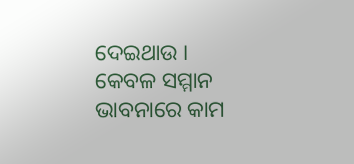ଦେଇଥାଉ । କେବଳ ସମ୍ମାନ ଭାବନାରେ କାମ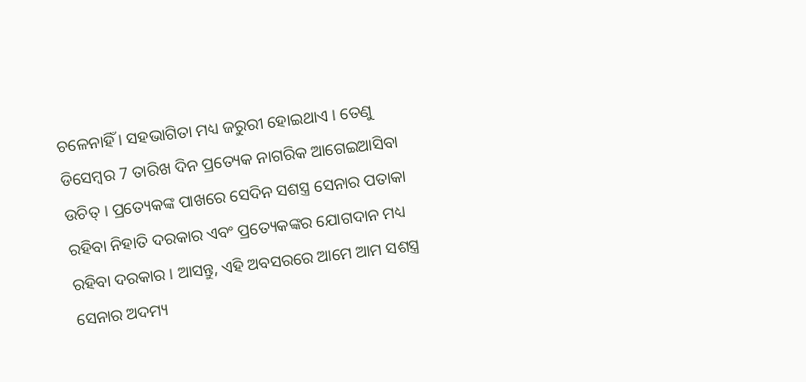ଚଳେନାହିଁ । ସହଭାଗିତା ମଧ୍ୟ ଜରୁରୀ ହୋଇଥାଏ । ତେଣୁ ଡିସେମ୍ବର 7 ତାରିଖ ଦିନ ପ୍ରତ୍ୟେକ ନାଗରିକ ଆଗେଇଆସିବା ଉଚିତ୍ । ପ୍ରତ୍ୟେକଙ୍କ ପାଖରେ ସେଦିନ ସଶସ୍ତ୍ର ସେନାର ପତାକା  ରହିବା ନିହାତି ଦରକାର ଏବଂ ପ୍ରତ୍ୟେକଙ୍କର ଯୋଗଦାନ ମଧ୍ୟ ରହିବା ଦରକାର । ଆସନ୍ତୁ, ଏହି ଅବସରରେ ଆମେ ଆମ ସଶସ୍ତ୍ର ସେନାର ଅଦମ୍ୟ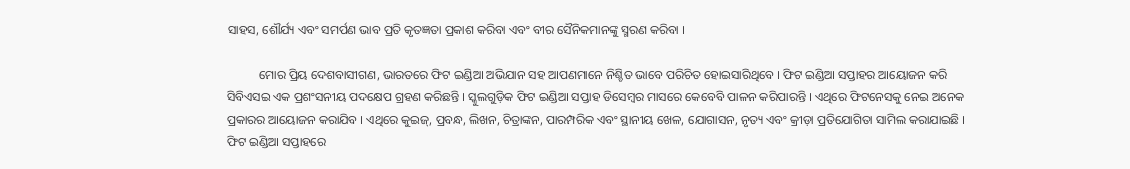ସାହସ, ଶୌର୍ଯ୍ୟ ଏବଂ ସମର୍ପଣ ଭାବ ପ୍ରତି କୃତଜ୍ଞତା ପ୍ରକାଶ କରିବା ଏବଂ ବୀର ସୈନିକମାନଙ୍କୁ ସ୍ମରଣ କରିବା ।

          ମୋର ପ୍ରିୟ ଦେଶବାସୀଗଣ, ଭାରତରେ ଫିଟ ଇଣ୍ଡିଆ ଅଭିଯାନ ସହ ଆପଣମାନେ ନିଶ୍ଚିତ ଭାବେ ପରିଚିତ ହୋଇସାରିଥିବେ । ଫିଟ ଇଣ୍ଡିଆ ସପ୍ତାହର ଆୟୋଜନ କରି ସିବିଏସଇ ଏକ ପ୍ରଶଂସନୀୟ ପଦକ୍ଷେପ ଗ୍ରହଣ କରିଛନ୍ତି । ସ୍କୁଲଗୁଡ଼ିକ ଫିଟ ଇଣ୍ଡିଆ ସପ୍ତାହ ଡିସେମ୍ବର ମାସରେ କେବେବି ପାଳନ କରିପାରନ୍ତି । ଏଥିରେ ଫିଟନେସକୁ ନେଇ ଅନେକ ପ୍ରକାରର ଆୟୋଜନ କରାଯିବ । ଏଥିରେ କୁଇଜ୍, ପ୍ରବନ୍ଧ, ଲିଖନ, ଚିତ୍ରାଙ୍କନ, ପାରମ୍ପରିକ ଏବଂ ସ୍ଥାନୀୟ ଖେଳ, ଯୋଗାସନ, ନୃତ୍ୟ ଏବଂ କ୍ରୀଡ଼ା ପ୍ରତିଯୋଗିତା ସାମିଲ କରାଯାଇଛି । ଫିଟ ଇଣ୍ଡିଆ ସପ୍ତାହରେ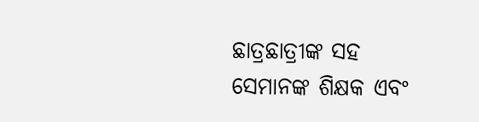ଛାତ୍ରଛାତ୍ରୀଙ୍କ ସହ ସେମାନଙ୍କ ଶିକ୍ଷକ ଏବଂ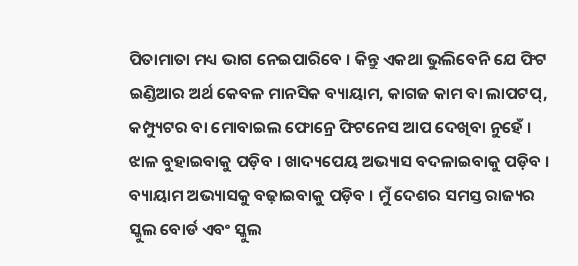ପିତାମାତା ମଧ୍ୟ ଭାଗ ନେଇପାରିବେ । କିନ୍ତୁ ଏକଥା ଭୁଲିବେନି ଯେ ଫିଟ ଇଣ୍ଡିଆର ଅର୍ଥ କେବଳ ମାନସିକ ବ୍ୟାୟାମ, କାଗଜ କାମ ବା ଲାପଟପ୍, କମ୍ପ୍ୟୁଟର ବା ମୋବାଇଲ ଫୋନ୍ରେ ଫିଟନେସ ଆପ ଦେଖିବା ନୁହେଁ । ଝାଳ ବୁହାଇବାକୁ ପଡ଼ିବ । ଖାଦ୍ୟପେୟ ଅଭ୍ୟାସ ବଦଳାଇବାକୁ ପଡ଼ିବ । ବ୍ୟାୟାମ ଅଭ୍ୟାସକୁ ବଢ଼ାଇବାକୁ ପଡ଼ିବ । ମୁଁ ଦେଶର ସମସ୍ତ ରାଜ୍ୟର ସ୍କୁଲ ବୋର୍ଡ ଏବଂ ସ୍କୁଲ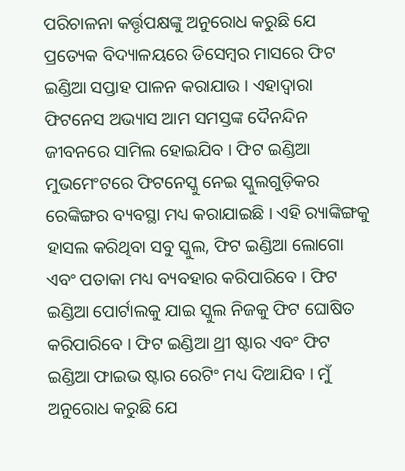ପରିଚାଳନା କର୍ତ୍ତୃପକ୍ଷଙ୍କୁ ଅନୁରୋଧ କରୁଛି ଯେ ପ୍ରତ୍ୟେକ ବିଦ୍ୟାଳୟରେ ଡିସେମ୍ବର ମାସରେ ଫିଟ ଇଣ୍ଡିଆ ସପ୍ତାହ ପାଳନ କରାଯାଉ । ଏହାଦ୍ୱାରା ଫିଟନେସ ଅଭ୍ୟାସ ଆମ ସମସ୍ତଙ୍କ ଦୈନନ୍ଦିନ ଜୀବନରେ ସାମିଲ ହୋଇଯିବ । ଫିଟ ଇଣ୍ଡିଆ ମୁଭମେଂଟରେ ଫିଟନେସ୍କୁ ନେଇ ସ୍କୁଲଗୁଡ଼ିକର ରେଙ୍କିଙ୍ଗର ବ୍ୟବସ୍ଥା ମଧ୍ୟ କରାଯାଇଛି । ଏହି ର‌୍ୟାଙ୍କିଙ୍ଗକୁ ହାସଲ କରିଥିବା ସବୁ ସ୍କୁଲ, ଫିଟ ଇଣ୍ଡିଆ ଲୋଗୋ ଏବଂ ପତାକା ମଧ୍ୟ ବ୍ୟବହାର କରିପାରିବେ । ଫିଟ ଇଣ୍ଡିଆ ପୋର୍ଟାଲକୁ ଯାଇ ସ୍କୁଲ ନିଜକୁ ଫିଟ ଘୋଷିତ କରିପାରିବେ । ଫିଟ ଇଣ୍ଡିଆ ଥ୍ରୀ ଷ୍ଟାର ଏବଂ ଫିଟ ଇଣ୍ଡିଆ ଫାଇଭ ଷ୍ଟାର ରେଟିଂ ମଧ୍ୟ ଦିଆଯିବ । ମୁଁ ଅନୁରୋଧ କରୁଛି ଯେ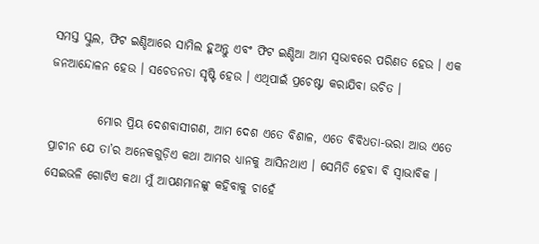ସମସ୍ତ ସ୍କୁଲ, ଫିଟ ଇଣ୍ଡିଆରେ ସାମିଲ ହୁଅନ୍ତୁ ଏବଂ ଫିଟ ଇଣ୍ଡିଆ ଆମ ସ୍ୱଭାବରେ ପରିଣତ ହେଉ । ଏକ ଜନଆନ୍ଦୋଳନ ହେଉ । ସଚେତନତା ସୃଷ୍ଟି ହେଉ । ଏଥିପାଇଁ ପ୍ରଚେଷ୍ଟା କରାଯିବା ଉଚିତ ।

          ମୋର ପ୍ରିୟ ଦେଶବାସୀଗଣ, ଆମ ଦେଶ ଏତେ ବିଶାଳ, ଏତେ ବିବିଧତା-ଭରା ଆଉ ଏତେ ପ୍ରାଚୀନ ଯେ ତା’ର ଅନେକଗୁଡ଼ିଏ କଥା ଆମର ଧ୍ୟାନକୁ ଆସିନଥାଏ । ସେମିତି ହେବା ବି ସ୍ୱାଭାବିକ । ସେଇଭଳି ଗୋଟିଏ କଥା ମୁଁ ଆପଣମାନଙ୍କୁ କହିବାକୁ ଚାହେଁ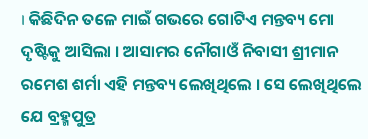। କିଛିଦିନ ତଳେ ମାଇଁ ଗଭରେ ଗୋଟିଏ ମନ୍ତବ୍ୟ ମୋ ଦୃଷ୍ଟିକୁ ଆସିଲା । ଆସାମର ନୌଗାଓଁ ନିବାସୀ ଶ୍ରୀମାନ ରମେଶ ଶର୍ମା ଏହି ମନ୍ତବ୍ୟ ଲେଖିଥିଲେ । ସେ ଲେଖିଥିଲେ ଯେ ବ୍ରହ୍ମପୁତ୍ର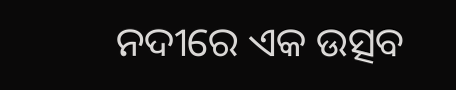ନଦୀରେ ଏକ ଉତ୍ସବ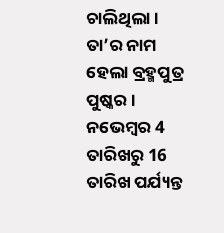ଚାଲିଥିଲା । ତା’ର ନାମ ହେଲା ବ୍ରହ୍ମପୁତ୍ର ପୁଷ୍କର । ନଭେମ୍ବର 4 ତାରିଖରୁ 16 ତାରିଖ ପର୍ଯ୍ୟନ୍ତ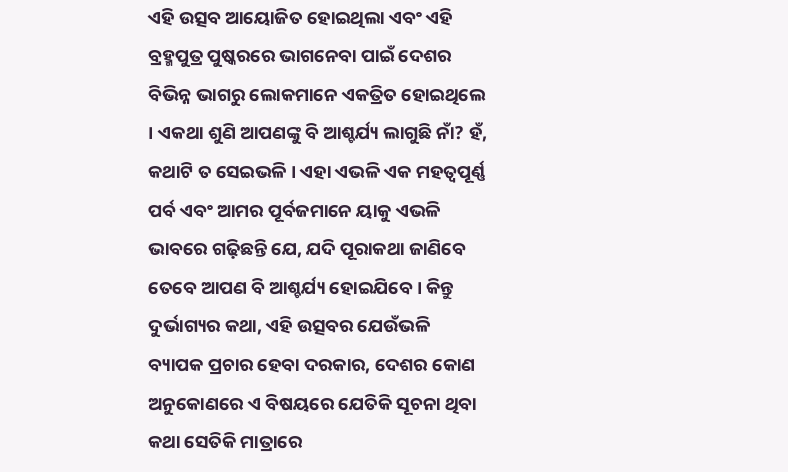ଏହି ଉତ୍ସବ ଆୟୋଜିତ ହୋଇଥିଲା ଏବଂ ଏହି ବ୍ରହ୍ମପୁତ୍ର ପୁଷ୍କରରେ ଭାଗନେବା ପାଇଁ ଦେଶର ବିଭିନ୍ନ ଭାଗରୁ ଲୋକମାନେ ଏକତ୍ରିତ ହୋଇଥିଲେ । ଏକଥା ଶୁଣି ଆପଣଙ୍କୁ ବି ଆଶ୍ଚର୍ଯ୍ୟ ଲାଗୁଛି ନାଁ? ହଁ, କଥାଟି ତ ସେଇଭଳି । ଏହା ଏଭଳି ଏକ ମହତ୍ୱପୂର୍ଣ୍ଣ ପର୍ବ ଏବଂ ଆମର ପୂର୍ବଜମାନେ ୟାକୁ ଏଭଳି ଭାବରେ ଗଢ଼ିଛନ୍ତି ଯେ, ଯଦି ପୂରାକଥା ଜାଣିବେ ତେବେ ଆପଣ ବି ଆଶ୍ଚର୍ଯ୍ୟ ହୋଇଯିବେ । କିନ୍ତୁ ଦୁର୍ଭାଗ୍ୟର କଥା, ଏହି ଉତ୍ସବର ଯେଉଁଭଳି ବ୍ୟାପକ ପ୍ରଚାର ହେବା ଦରକାର, ଦେଶର କୋଣ ଅନୁକୋଣରେ ଏ ବିଷୟରେ ଯେତିକି ସୂଚନା ଥିବା କଥା ସେତିକି ମାତ୍ରାରେ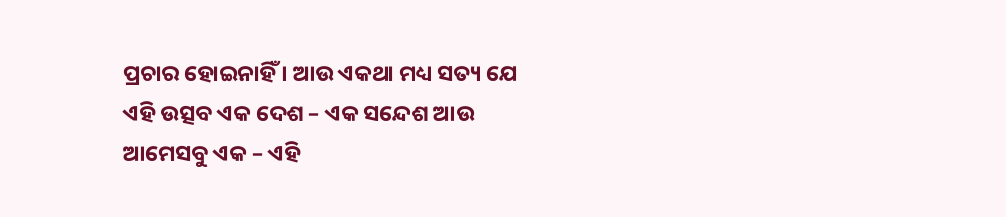ପ୍ରଚାର ହୋଇନାହିଁ । ଆଉ ଏକଥା ମଧ୍ୟ ସତ୍ୟ ଯେ ଏହି ଉତ୍ସବ ଏକ ଦେଶ – ଏକ ସନ୍ଦେଶ ଆଉ ଆମେସବୁ ଏକ – ଏହି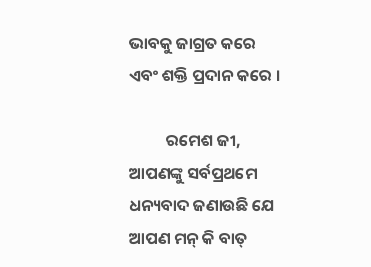ଭାବକୁ ଜାଗ୍ରତ କରେ ଏବଂ ଶକ୍ତି ପ୍ରଦାନ କରେ ।

          ରମେଶ ଜୀ, ଆପଣଙ୍କୁ ସର୍ବପ୍ରଥମେ ଧନ୍ୟବାଦ ଜଣାଉଛି ଯେ ଆପଣ ମନ୍ କି ବାତ୍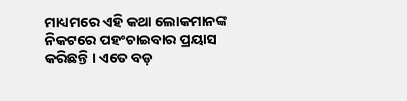ମାଧ୍ୟମରେ ଏହି କଥା ଲୋକମାନଙ୍କ ନିକଟରେ ପହଂଚାଇବାର ପ୍ରୟାସ କରିଛନ୍ତି । ଏତେ ବଡ଼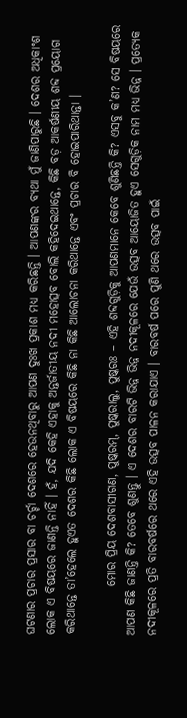ଘଟଣାର ପ୍ରଚାର ପ୍ରସାର ବା ଚର୍ଚ୍ଚା ଦେଶରେ ହେଉନଥିବାରୁ ଆପଣ ଦୁଃଖ ପ୍ରକାଶ ମଧ୍ୟ କରିଛନ୍ତି । ଆପଣଙ୍କର ବ୍ୟଥା ମୁଁ ଜାଣିପାରୁଛି । ଦେଶର ଅଧିକାଂଶ ଲୋକ ଏ ବିଷୟରେ ଜାଣନ୍ତି ନାହିଁ । ହଁ, ଯଦି କେହି ଏହାକୁ ଅନ୍ତର୍ଜାତୀୟ ନଦୀ ମହୋତ୍ସବ ବୋଲି କହିଦେଇଥାନ୍ତେ, କିଛି ବଡ଼ ଆକର୍ଷଣୀୟ ଶବ୍ଦ ପ୍ରୟୋଗ କରିଥାନ୍ତେ ତା’ହେଲେ ହୁଏତ ଦେଶର କିଛି ଲୋକ ଏ ବିଷୟରେ କିଛି ନା କିଛି ଆଲୋଚନା କରିଥାନ୍ତେ ଏବଂ ପ୍ରଚାର ବି ହୋଇପାରିଥାନ୍ତା ।

          ମୋର ପ୍ରିୟ ଦେଶବାସୀଗଣ, ପୁଷ୍କରମ୍, ପୁଷ୍କରାଲୁ, ପୁଷ୍କରଃ – ଏହି ଶବ୍ଦଗୁଡ଼ିକୁ ଆପଣମାନେ କେବେ ଶୁଣିଛନ୍ତି କି? ଏସବୁ କ’ଣ? ସେ ବିଷୟରେ ଆପଣ କିଛି ଜାଣନ୍ତି କି? ତେବେ ଶୁଣନ୍ତୁ । ଏ ଦେଶର ବାରଟି ଭିନ୍ନ ଭିନ୍ନ ନଦୀକୂଳରେ ଯେଉଁ ଉତ୍ସବ ଆୟୋଜିତ ହୁଏ ସେଗୁଡ଼ିକ ନାମ ମଧ୍ୟ ଭିନ୍ନ । ପ୍ରତ୍ୟେକ ନଦୀକୂଳରେ ପ୍ରତି ବାରବର୍ଷରେ ଥରେ ଏହି ଉତ୍ସବ ପାଳନ କରାଯାଏ । ବାରବର୍ଷ ପରେ ପୁଣି ଥରେ ଉତ୍ସବ ପାଇଁ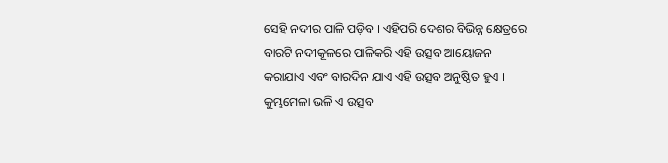ସେହି ନଦୀର ପାଳି ପଡ଼ିବ । ଏହିପରି ଦେଶର ବିଭିନ୍ନ କ୍ଷେତ୍ରରେ ବାରଟି ନଦୀକୂଳରେ ପାଳିକରି ଏହି ଉତ୍ସବ ଆୟୋଜନ କରାଯାଏ ଏବଂ ବାରଦିନ ଯାଏ ଏହି ଉତ୍ସବ ଅନୁଷ୍ଠିତ ହୁଏ । କୁମ୍ଭମେଳା ଭଳି ଏ ଉତ୍ସବ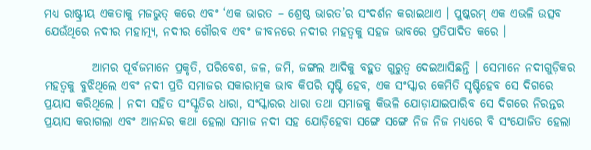ମଧ୍ୟ ରାଷ୍ଟ୍ରୀୟ ଏକତାକୁ ମଜଭୁତ୍ କରେ ଏବଂ ‘ଏକ ଭାରତ – ଶ୍ରେଷ୍ଠ ଭାରତ’ର ସଂଦର୍ଶନ କରାଇଥାଏ । ପୁଷ୍କରମ୍ ଏକ ଏଭଳି ଉତ୍ସବ ଯେଉଁଥିରେ ନଦୀର ମହାତ୍ମ୍ୟ, ନଦୀର ଗୌରବ ଏବଂ ଜୀବନରେ ନଦୀର ମହତ୍ୱକୁ ସହଜ ଭାବରେ ପ୍ରତିପାଦିତ କରେ ।

          ଆମର ପୂର୍ବଜମାନେ ପ୍ରକୃତି, ପରିବେଶ, ଜଳ, ଜମି, ଜଙ୍ଗଲ ଆଦିକୁ ବହୁତ ଗୁରୁତ୍ୱ ଦେଇଆସିଛନ୍ତି । ସେମାନେ ନଦୀଗୁଡ଼ିକର ମହତ୍ୱକୁ ବୁଝିଥିଲେ ଏବଂ ନଦୀ ପ୍ରତି ସମାଜର ସକାରାତ୍ମକ ଭାବ କିପରି ସୃଷ୍ଟି ହେବ, ଏକ ସଂସ୍କାର କେମିତି ସୃଷ୍ଟିହେବ ସେ ଦିଗରେ ପ୍ରୟାସ କରିଥିଲେ । ନଦୀ ସହିତ ସଂସ୍କୃତିର ଧାରା, ସଂସ୍କାରର ଧାରା ତଥା ସମାଜକୁ କିଭଳି ଯୋଡ଼ାଯାଇପାରିବ ସେ ଦିଗରେ ନିରନ୍ତର ପ୍ରୟାସ କରାଗଲା ଏବଂ ଆନନ୍ଦର କଥା ହେଲା ସମାଜ ନଦୀ ସହ ଯୋଡ଼ିହେବା ସଙ୍ଗେ ସଙ୍ଗେ ନିଜ ନିଜ ମଧ୍ୟରେ ବି ସଂଯୋଜିତ ହେଲା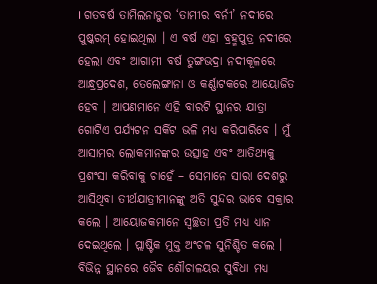। ଗତବର୍ଷ ତାମିଲନାଡୁର ‘ତାମୀର ବର୍ନୀ’ ନଦୀରେ ପୁଷ୍କରମ୍ ହୋଇଥିଲା । ଏ ବର୍ଷ ଏହା ବ୍ରହ୍ମପୁତ୍ର ନଦୀରେ ହେଲା ଏବଂ ଆଗାମୀ ବର୍ଷ ତୁଙ୍ଗଭଦ୍ରା ନଦୀକୂଳରେ ଆନ୍ଧ୍ରପ୍ରଦେଶ, ତେଲେଙ୍ଗାନା ଓ କର୍ଣ୍ଣାଟକରେ ଆୟୋଜିତ ହେବ । ଆପଣମାନେ ଏହି ବାରଟି ସ୍ଥାନର ଯାତ୍ରା ଗୋଟିଏ ପର୍ଯ୍ୟଟନ ସର୍କିଟ ଭଳି ମଧ୍ୟ କରିପାରିବେ । ମୁଁ ଆସାମର ଲୋକମାନଙ୍କର ଉତ୍ସାହ ଏବଂ ଆତିଥ୍ୟକୁ ପ୍ରଶଂସା କରିବାକୁ ଚାହେଁ – ସେମାନେ ସାରା ଦେଶରୁ ଆସିଥିବା ତୀର୍ଥଯାତ୍ରୀମାନଙ୍କୁ ଅତି ସୁନ୍ଦର ଭାବେ ସକ୍ରାର କଲେ । ଆୟୋଜକମାନେ ସ୍ୱଚ୍ଛତା ପ୍ରତି ମଧ୍ୟ ଧ୍ୟାନ ଦେଇଥିଲେ । ପ୍ଲାଷ୍ଟିକ ମୁକ୍ତ ଅଂଚଳ ସୁନିଶ୍ଚିତ କଲେ । ବିଭିନ୍ନ ସ୍ଥାନରେ ଜୈବ ଶୌଚାଳୟର ସୁବିଧା ମଧ୍ୟ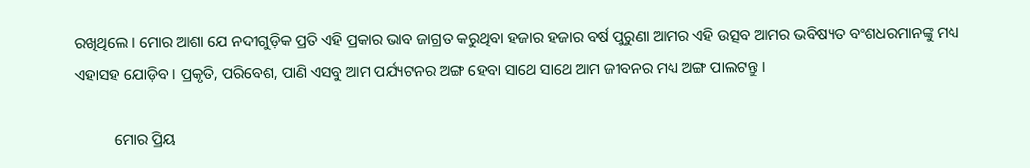ରଖିଥିଲେ । ମୋର ଆଶା ଯେ ନଦୀଗୁଡ଼ିକ ପ୍ରତି ଏହି ପ୍ରକାର ଭାବ ଜାଗ୍ରତ କରୁଥିବା ହଜାର ହଜାର ବର୍ଷ ପୁରୁଣା ଆମର ଏହି ଉତ୍ସବ ଆମର ଭବିଷ୍ୟତ ବଂଶଧରମାନଙ୍କୁ ମଧ୍ୟ ଏହାସହ ଯୋଡ଼ିବ । ପ୍ରକୃତି, ପରିବେଶ, ପାଣି ଏସବୁ ଆମ ପର୍ଯ୍ୟଟନର ଅଙ୍ଗ ହେବା ସାଥେ ସାଥେ ଆମ ଜୀବନର ମଧ୍ୟ ଅଙ୍ଗ ପାଲଟନ୍ତୁ ।

          ମୋର ପ୍ରିୟ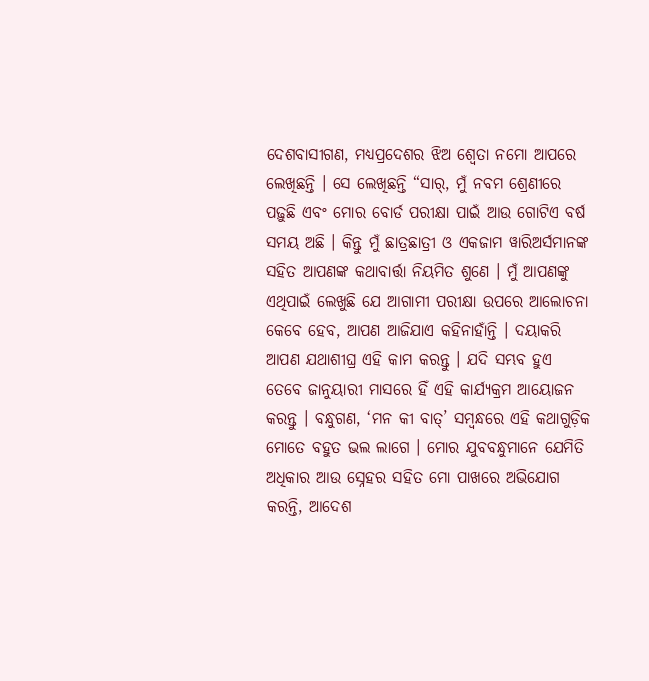ଦେଶବାସୀଗଣ, ମଧ୍ୟପ୍ରଦେଶର ଝିଅ ଶ୍ୱେତା ନମୋ ଆପରେ ଲେଖିଛନ୍ତି । ସେ ଲେଖିଛନ୍ତି “ସାର୍, ମୁଁ ନବମ ଶ୍ରେଣୀରେ ପଢ଼ୁଛି ଏବଂ ମୋର ବୋର୍ଡ ପରୀକ୍ଷା ପାଇଁ ଆଉ ଗୋଟିଏ ବର୍ଷ ସମୟ ଅଛି । କିନ୍ତୁ ମୁଁ ଛାତ୍ରଛାତ୍ରୀ ଓ ଏକଜାମ ୱାରିଅର୍ସମାନଙ୍କ ସହିତ ଆପଣଙ୍କ କଥାବାର୍ତ୍ତା ନିୟମିତ ଶୁଣେ । ମୁଁ ଆପଣଙ୍କୁ ଏଥିପାଇଁ ଲେଖୁଛି ଯେ ଆଗାମୀ ପରୀକ୍ଷା ଉପରେ ଆଲୋଚନା କେବେ ହେବ, ଆପଣ ଆଜିଯାଏ କହିନାହାଁନ୍ତି । ଦୟାକରି ଆପଣ ଯଥାଶୀଘ୍ର ଏହି କାମ କରନ୍ତୁ । ଯଦି ସମ୍ଭବ ହୁଏ ତେବେ ଜାନୁୟାରୀ ମାସରେ ହିଁ ଏହି କାର୍ଯ୍ୟକ୍ରମ ଆୟୋଜନ କରନ୍ତୁ । ବନ୍ଧୁଗଣ, ‘ମନ କୀ ବାତ୍’ ସମ୍ବନ୍ଧରେ ଏହି କଥାଗୁଡ଼ିକ ମୋତେ ବହୁତ ଭଲ ଲାଗେ । ମୋର ଯୁବବନ୍ଧୁମାନେ ଯେମିତି ଅଧିକାର ଆଉ ସ୍ନେହର ସହିତ ମୋ ପାଖରେ ଅଭିଯୋଗ କରନ୍ତି, ଆଦେଶ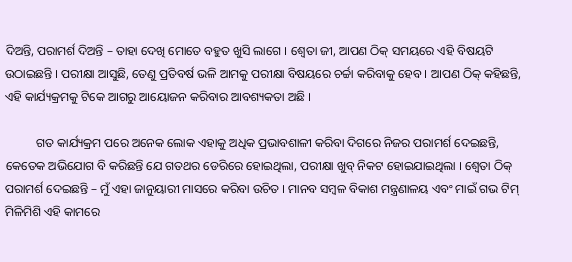ଦିଅନ୍ତି, ପରାମର୍ଶ ଦିଅନ୍ତି – ତାହା ଦେଖି ମୋତେ ବହୁତ ଖୁସି ଲାଗେ । ଶ୍ୱେତା ଜୀ, ଆପଣ ଠିକ୍ ସମୟରେ ଏହି ବିଷୟଟି ଉଠାଇଛନ୍ତି । ପରୀକ୍ଷା ଆସୁଛି, ତେଣୁ ପ୍ରତିବର୍ଷ ଭଳି ଆମକୁ ପରୀକ୍ଷା ବିଷୟରେ ଚର୍ଚ୍ଚା କରିବାକୁ ହେବ । ଆପଣ ଠିକ୍ କହିଛନ୍ତି, ଏହି କାର୍ଯ୍ୟକ୍ରମକୁ ଟିକେ ଆଗରୁ ଆୟୋଜନ କରିବାର ଆବଶ୍ୟକତା ଅଛି ।

          ଗତ କାର୍ଯ୍ୟକ୍ରମ ପରେ ଅନେକ ଲୋକ ଏହାକୁ ଅଧିକ ପ୍ରଭାବଶାଳୀ କରିବା ଦିଗରେ ନିଜର ପରାମର୍ଶ ଦେଇଛନ୍ତି, କେତେକ ଅଭିଯୋଗ ବି କରିଛନ୍ତି ଯେ ଗତଥର ଡେରିରେ ହୋଇଥିଲା, ପରୀକ୍ଷା ଖୁବ୍ ନିକଟ ହୋଇଯାଇଥିଲା । ଶ୍ୱେତା ଠିକ୍ ପରାମର୍ଶ ଦେଇଛନ୍ତି – ମୁଁ ଏହା ଜାନୁୟାରୀ ମାସରେ କରିବା ଉଚିତ । ମାନବ ସମ୍ବଳ ବିକାଶ ମନ୍ତ୍ରଣାଳୟ ଏବଂ ମାଇଁ ଗଭ ଟିମ୍ ମିଳିମିଶି ଏହି କାମରେ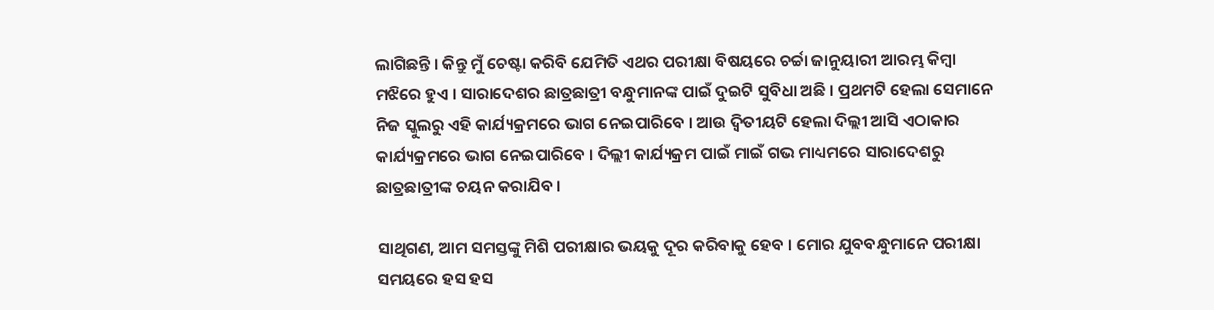ଲାଗିଛନ୍ତି । କିନ୍ତୁ ମୁଁ ଚେଷ୍ଟା କରିବି ଯେମିତି ଏଥର ପରୀକ୍ଷା ବିଷୟରେ ଚର୍ଚ୍ଚା ଜାନୁୟାରୀ ଆରମ୍ଭ କିମ୍ବା ମଝିରେ ହୁଏ । ସାରାଦେଶର ଛାତ୍ରଛାତ୍ରୀ ବନ୍ଧୁମାନଙ୍କ ପାଇଁ ଦୁଇଟି ସୁବିଧା ଅଛି । ପ୍ରଥମଟି ହେଲା ସେମାନେ ନିଜ ସ୍କୁଲରୁ ଏହି କାର୍ଯ୍ୟକ୍ରମରେ ଭାଗ ନେଇପାରିବେ । ଆଉ ଦ୍ୱିତୀୟଟି ହେଲା ଦିଲ୍ଲୀ ଆସି ଏଠାକାର କାର୍ଯ୍ୟକ୍ରମରେ ଭାଗ ନେଇପାରିବେ । ଦିଲ୍ଲୀ କାର୍ଯ୍ୟକ୍ରମ ପାଇଁ ମାଇଁ ଗଭ ମାଧ୍ୟମରେ ସାରାଦେଶରୁ ଛାତ୍ରଛାତ୍ରୀଙ୍କ ଚୟନ କରାଯିବ ।

ସାଥିଗଣ, ଆମ ସମସ୍ତଙ୍କୁ ମିଶି ପରୀକ୍ଷାର ଭୟକୁ ଦୂର କରିବାକୁ ହେବ । ମୋର ଯୁବବନ୍ଧୁମାନେ ପରୀକ୍ଷା ସମୟରେ ହସ ହସ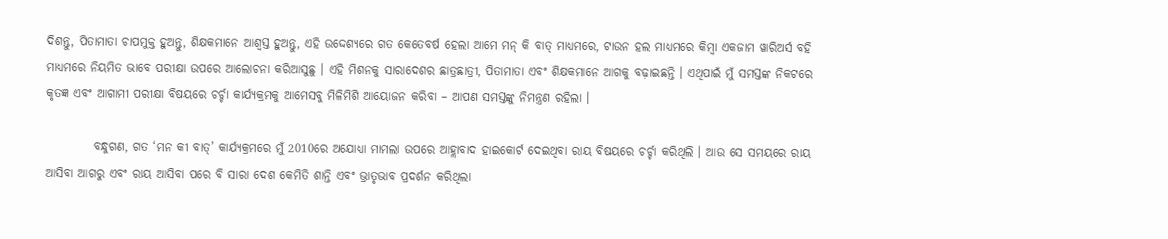ଦିଶନ୍ତୁ, ପିତାମାତା ଚାପମୁକ୍ତ ହୁଅନ୍ତୁ, ଶିକ୍ଷକମାନେ ଆଶ୍ୱସ୍ତ ହୁଅନ୍ତୁ, ଏହି ଉଦ୍ଦେଶ୍ୟରେ ଗତ କେତେବର୍ଷ ହେଲା ଆମେ ମନ୍ କି ବାତ୍ ମାଧ୍ୟମରେ, ଟାଉନ ହଲ ମାଧ୍ୟମରେ କିମ୍ବା ଏକଜାମ ୱାରିଅର୍ସ ବହି ମାଧ୍ୟମରେ ନିୟମିତ ଭାବେ ପରୀକ୍ଷା ଉପରେ ଆଲୋଚନା କରିଆସୁଛୁ । ଏହି ମିଶନକୁ ସାରାଦେଶର ଛାତ୍ରଛାତ୍ରୀ, ପିତାମାତା ଏବଂ ଶିକ୍ଷକମାନେ ଆଗକୁ ବଢ଼ାଇଛନ୍ତି । ଏଥିପାଇଁ ମୁଁ ସମସ୍ତଙ୍କ ନିକଟରେ କୃତଜ୍ଞ ଏବଂ ଆଗାମୀ ପରୀକ୍ଷା ବିଷୟରେ ଚର୍ଚ୍ଚା କାର୍ଯ୍ୟକ୍ରମକୁ ଆମେସବୁ ମିଳିମିଶି ଆୟୋଜନ କରିବା – ଆପଣ ସମସ୍ତଙ୍କୁ ନିମନ୍ତ୍ରଣ ରହିଲା ।

          ବନ୍ଧୁଗଣ, ଗତ ‘ମନ କୀ ବାତ୍’ କାର୍ଯ୍ୟକ୍ରମରେ ମୁଁ 2010ରେ ଅଯୋଧ୍ୟା ମାମଲା ଉପରେ ଆହ୍ଲାବାଦ ହାଇକୋର୍ଟ ଦେଇଥିବା ରାୟ ବିଷୟରେ ଚର୍ଚ୍ଚା କରିଥିଲି । ଆଉ ସେ ସମୟରେ ରାୟ ଆସିବା ଆଗରୁ ଏବଂ ରାୟ ଆସିବା ପରେ ବି ସାରା ଦେଶ କେମିତି ଶାନ୍ତି ଏବଂ ଭ୍ରାତୃଭାବ ପ୍ରଦର୍ଶନ କରିଥିଲା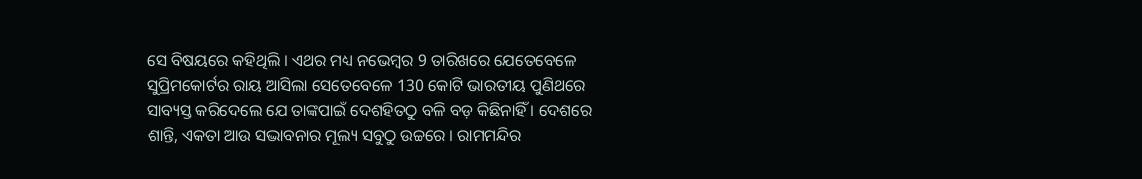ସେ ବିଷୟରେ କହିଥିଲି । ଏଥର ମଧ୍ୟ ନଭେମ୍ବର 9 ତାରିଖରେ ଯେତେବେଳେ ସୁପ୍ରିମକୋର୍ଟର ରାୟ ଆସିଲା ସେତେବେଳେ 130 କୋଟି ଭାରତୀୟ ପୁଣିଥରେ ସାବ୍ୟସ୍ତ କରିଦେଲେ ଯେ ତାଙ୍କପାଇଁ ଦେଶହିତଠୁ ବଳି ବଡ଼ କିଛିନାହିଁ । ଦେଶରେ ଶାନ୍ତି, ଏକତା ଆଉ ସଦ୍ଭାବନାର ମୂଲ୍ୟ ସବୁଠୁ ଉଚ୍ଚରେ । ରାମମନ୍ଦିର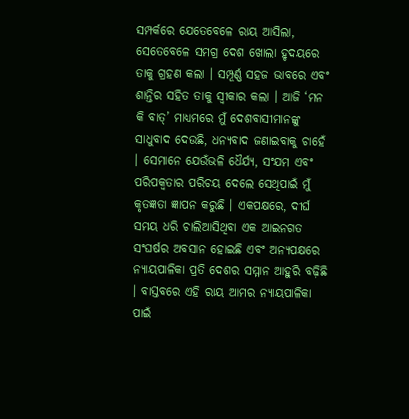ସମ୍ପର୍କରେ ଯେତେବେଳେ ରାୟ ଆସିଲା, ସେତେବେଳେ ସମଗ୍ର ଦେଶ ଖୋଲା ହୃଦୟରେ ତାକୁ ଗ୍ରହଣ କଲା । ସମ୍ପୂର୍ଣ୍ଣ ସହଜ ଭାବରେ ଏବଂ ଶାନ୍ତିର ସହିତ ତାକୁ ସ୍ୱୀକାର କଲା । ଆଜି ‘ମନ କି ବାତ୍’ ମାଧ୍ୟମରେ ମୁଁ ଦେଶବାସୀମାନଙ୍କୁ ସାଧୁବାଦ ଦେଉଛି, ଧନ୍ୟବାଦ ଜଣାଇବାକୁ ଚାହେଁ । ସେମାନେ ଯେଉଁଭଳି ଧୈର୍ଯ୍ୟ, ସଂଯମ ଏବଂ ପରିପକ୍ୱତାର ପରିଚୟ ଦେଲେ ସେଥିପାଇଁ ମୁଁ କୃତଜ୍ଞତା ଜ୍ଞାପନ କରୁଛି । ଏକପକ୍ଷରେ, ଦୀର୍ଘ ସମୟ ଧରି ଚାଲିଆସିଥିବା ଏକ ଆଇନଗତ ସଂଘର୍ଷର ଅବସାନ ହୋଇଛି ଏବଂ ଅନ୍ୟପକ୍ଷରେ ନ୍ୟାୟପାଳିକା ପ୍ରତି ଦେଶର ସମ୍ମାନ ଆହୁରି ବଢ଼ିଛି । ବାସ୍ତବରେ ଏହି ରାୟ ଆମର ନ୍ୟାୟପାଳିକା ପାଇଁ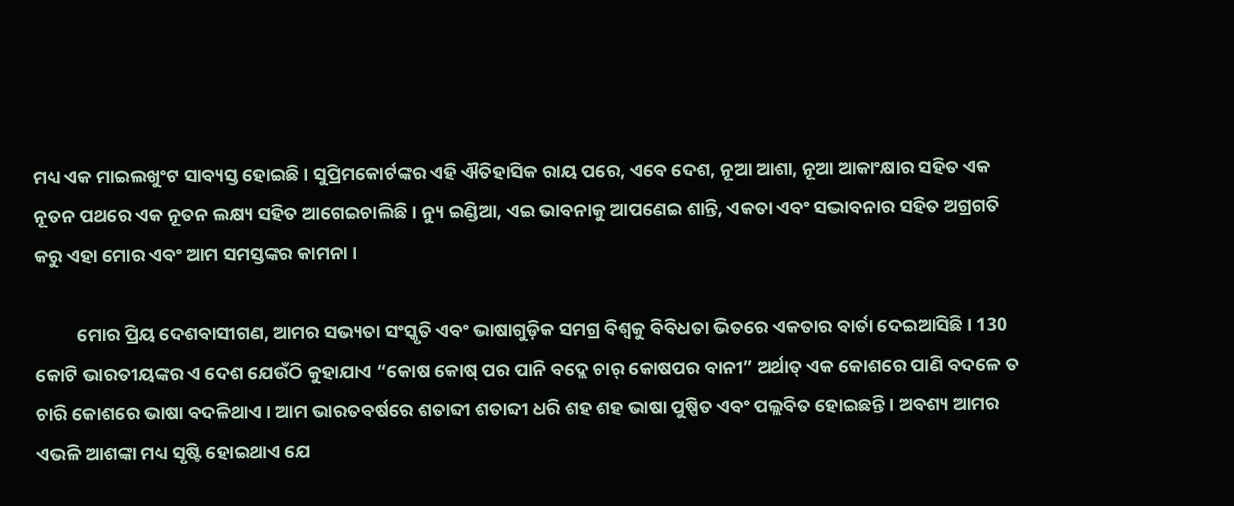ମଧ୍ୟ ଏକ ମାଇଲଖୁଂଟ ସାବ୍ୟସ୍ତ ହୋଇଛି । ସୁପ୍ରିମକୋର୍ଟଙ୍କର ଏହି ଐତିହାସିକ ରାୟ ପରେ, ଏବେ ଦେଶ, ନୂଆ ଆଶା, ନୂଆ ଆକାଂକ୍ଷାର ସହିତ ଏକ ନୂତନ ପଥରେ ଏକ ନୂତନ ଲକ୍ଷ୍ୟ ସହିତ ଆଗେଇଚାଲିଛି । ନ୍ୟୁ ଇଣ୍ଡିଆ, ଏଇ ଭାବନାକୁ ଆପଣେଇ ଶାନ୍ତି, ଏକତା ଏବଂ ସଦ୍ଭାବନାର ସହିତ ଅଗ୍ରଗତି କରୁ ଏହା ମୋର ଏବଂ ଆମ ସମସ୍ତଙ୍କର କାମନା ।

          ମୋର ପ୍ରିୟ ଦେଶବାସୀଗଣ, ଆମର ସଭ୍ୟତା ସଂସ୍କୃତି ଏବଂ ଭାଷାଗୁଡ଼ିକ ସମଗ୍ର ବିଶ୍ୱକୁ ବିବିଧତା ଭିତରେ ଏକତାର ବାର୍ତା ଦେଇଆସିଛି । 130 କୋଟି ଭାରତୀୟଙ୍କର ଏ ଦେଶ ଯେଉଁଠି କୁହାଯାଏ “କୋଷ କୋଷ୍ ପର ପାନି ବଦ୍ଲେ ଚାର୍ କୋଷପର ବାନୀ” ଅର୍ଥାତ୍ ଏକ କୋଶରେ ପାଣି ବଦଳେ ତ ଚାରି କୋଶରେ ଭାଷା ବଦଳିଥାଏ । ଆମ ଭାରତବର୍ଷରେ ଶତାବ୍ଦୀ ଶତାବ୍ଦୀ ଧରି ଶହ ଶହ ଭାଷା ପୁଷ୍ପିତ ଏବଂ ପଲ୍ଲବିତ ହୋଇଛନ୍ତି । ଅବଶ୍ୟ ଆମର ଏଭଳି ଆଶଙ୍କା ମଧ୍ୟ ସୃଷ୍ଟି ହୋଇଥାଏ ଯେ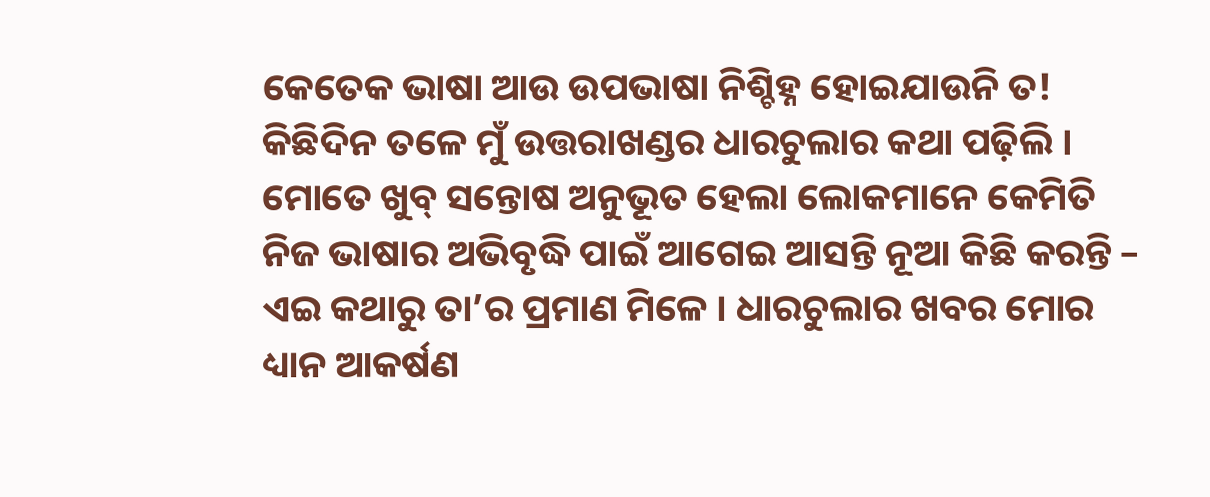କେତେକ ଭାଷା ଆଉ ଉପଭାଷା ନିଶ୍ଚିହ୍ନ ହୋଇଯାଉନି ତ! କିଛିଦିନ ତଳେ ମୁଁ ଉତ୍ତରାଖଣ୍ଡର ଧାରଚୁଲାର କଥା ପଢ଼ିଲି । ମୋତେ ଖୁବ୍ ସନ୍ତୋଷ ଅନୁଭୂତ ହେଲା ଲୋକମାନେ କେମିତି ନିଜ ଭାଷାର ଅଭିବୃଦ୍ଧି ପାଇଁ ଆଗେଇ ଆସନ୍ତି ନୂଆ କିଛି କରନ୍ତି – ଏଇ କଥାରୁ ତା’ର ପ୍ରମାଣ ମିଳେ । ଧାରଚୁଲାର ଖବର ମୋର ଧ୍ୟାନ ଆକର୍ଷଣ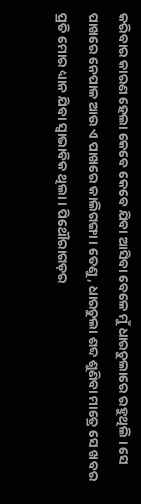କରିବାର କାରଣ ହେଲା କେବେ କେବେ ଯିବା ଆସିବା ବେଳେ ମୁଁ ଧାରଚୁଲାରେ ରହୁଥିଲି । ସେ ପାଖରେ ନେପାଳ ଆଉ ଏ ପାଖରେ କାଲିଗଙ୍ଗା । ତେଣୁ, ଧାରଚୁଲା ଶବ୍ଦ ଶୁଣିବା ମାତ୍ରେ ସେ ଖବର ପ୍ରତି ମୋର ଧ୍ୟାନ ଯିବା ସ୍ୱାଭାବିକ ଥିଲା । ପିଥୌରାଗଡ଼ର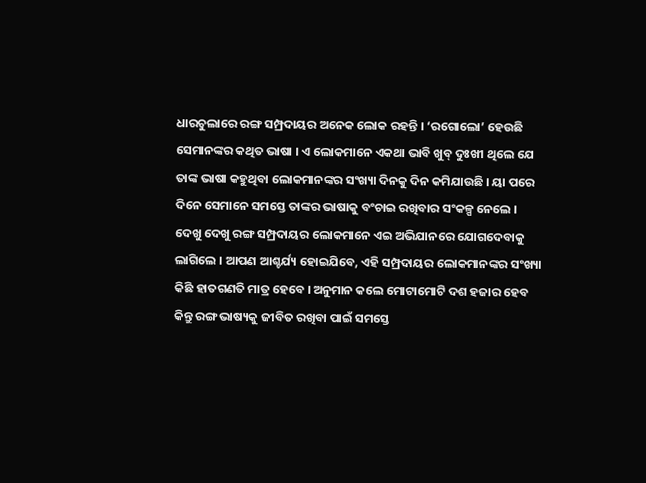ଧାରଚୁଲାରେ ରଙ୍ଗ ସମ୍ପ୍ରଦାୟର ଅନେକ ଲୋକ ରହନ୍ତି । ‘ରଗୋଲୋ’ ହେଉଛି ସେମାନଙ୍କର କଥିତ ଭାଷା । ଏ ଲୋକମାନେ ଏକଥା ଭାବି ଖୁବ୍ ଦୁଃଖୀ ଥିଲେ ଯେ ତାଙ୍କ ଭାଷା କହୁଥିବା ଲୋକମାନଙ୍କର ସଂଖ୍ୟା ଦିନକୁ ଦିନ କମିଯାଉଛି । ୟା ପରେ ଦିନେ ସେମାନେ ସମସ୍ତେ ତାଙ୍କର ଭାଷାକୁ ବଂଚାଇ ରଖିବାର ସଂକଳ୍ପ ନେଲେ । ଦେଖୁ ଦେଖୁ ରଙ୍ଗ ସମ୍ପ୍ରଦାୟର ଲୋକମାନେ ଏଇ ଅଭିଯାନରେ ଯୋଗଦେବାକୁ ଲାଗିଲେ । ଆପଣ ଆଶ୍ଚର୍ଯ୍ୟ ହୋଇଯିବେ, ଏହି ସମ୍ପ୍ରଦାୟର ଲୋକମାନଙ୍କର ସଂଖ୍ୟା କିଛି ହାତଗଣତି ମାତ୍ର ହେବେ । ଅନୁମାନ କଲେ ମୋଟାମୋଟି ଦଶ ହଜାର ହେବ କିନ୍ତୁ ରଙ୍ଗ ଭାଷ୍ୟକୁ ଜୀବିତ ରଖିବା ପାଇଁ ସମସ୍ତେ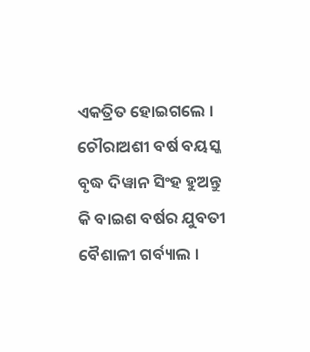ଏକତ୍ରିତ ହୋଇଗଲେ । ଚୌରାଅଶୀ ବର୍ଷ ବୟସ୍କ ବୃଦ୍ଧ ଦିୱାନ ସିଂହ ହୁଅନ୍ତୁ କି ବାଇଶ ବର୍ଷର ଯୁବତୀ ବୈଶାଳୀ ଗର୍ବ୍ୟାଲ ।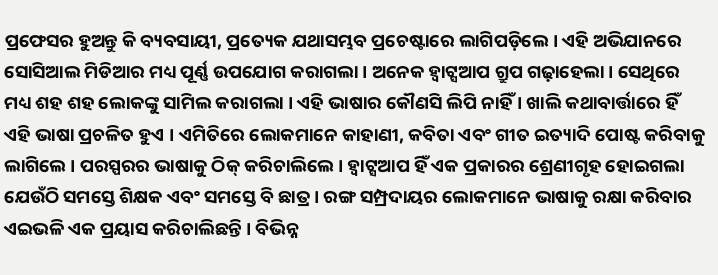ପ୍ରଫେସର ହୁଅନ୍ତୁ କି ବ୍ୟବସାୟୀ, ପ୍ରତ୍ୟେକ ଯଥାସମ୍ଭବ ପ୍ରଚେଷ୍ଟାରେ ଲାଗିପଡ଼ିଲେ । ଏହି ଅଭିଯାନରେ ସୋସିଆଲ ମିଡିଆର ମଧ୍ୟ ପୂର୍ଣ୍ଣ ଉପଯୋଗ କରାଗଲା । ଅନେକ ହ୍ୱାଟ୍ସଆପ ଗ୍ରୁପ ଗଢ଼ାହେଲା । ସେଥିରେ ମଧ୍ୟ ଶହ ଶହ ଲୋକଙ୍କୁ ସାମିଲ କରାଗଲା । ଏହି ଭାଷାର କୌଣସି ଲିପି ନାହିଁ । ଖାଲି କଥାବାର୍ତ୍ତାରେ ହିଁ ଏହି ଭାଷା ପ୍ରଚଳିତ ହୁଏ । ଏମିତିରେ ଲୋକମାନେ କାହାଣୀ, କବିତା ଏବଂ ଗୀତ ଇତ୍ୟାଦି ପୋଷ୍ଟ କରିବାକୁ ଲାଗିଲେ । ପରସ୍ପରର ଭାଷାକୁ ଠିକ୍ କରିଚାଲିଲେ । ହ୍ୱାଟ୍ସଆପ ହିଁ ଏକ ପ୍ରକାରର ଶ୍ରେଣୀଗୃହ ହୋଇଗଲା ଯେଉଁଠି ସମସ୍ତେ ଶିକ୍ଷକ ଏବଂ ସମସ୍ତେ ବି ଛାତ୍ର । ରଙ୍ଗ ସମ୍ପ୍ରଦାୟର ଲୋକମାନେ ଭାଷାକୁ ରକ୍ଷା କରିବାର ଏଇଭଳି ଏକ ପ୍ରୟାସ କରିଚାଲିଛନ୍ତି । ବିଭିନ୍ନ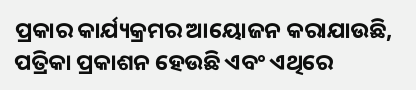ପ୍ରକାର କାର୍ଯ୍ୟକ୍ରମର ଆୟୋଜନ କରାଯାଉଛି, ପତ୍ରିକା ପ୍ରକାଶନ ହେଉଛି ଏବଂ ଏଥିରେ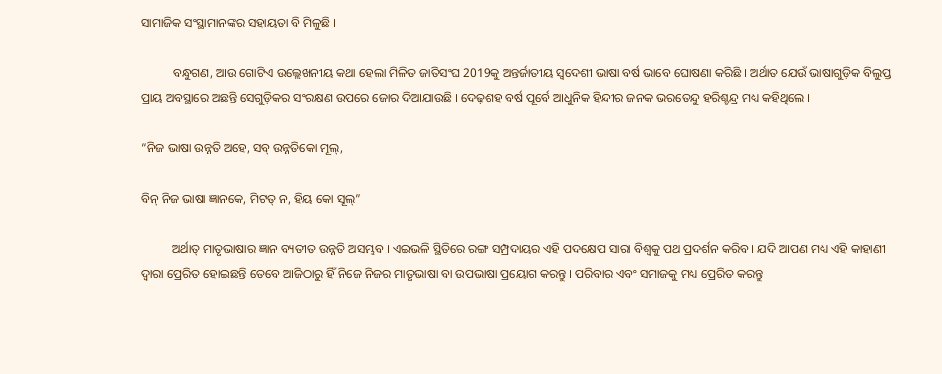ସାମାଜିକ ସଂସ୍ଥାମାନଙ୍କର ସହାୟତା ବି ମିଳୁଛି ।

          ବନ୍ଧୁଗଣ, ଆଉ ଗୋଟିଏ ଉଲ୍ଲେଖନୀୟ କଥା ହେଲା ମିଳିତ ଜାତିସଂଘ 2019କୁ ଅନ୍ତର୍ଜାତୀୟ ସ୍ୱଦେଶୀ ଭାଷା ବର୍ଷ ଭାବେ ଘୋଷଣା କରିଛି । ଅର୍ଥାତ ଯେଉଁ ଭାଷାଗୁଡ଼ିକ ବିଲୁପ୍ତ ପ୍ରାୟ ଅବସ୍ଥାରେ ଅଛନ୍ତି ସେଗୁଡ଼ିକର ସଂରକ୍ଷଣ ଉପରେ ଜୋର ଦିଆଯାଉଛି । ଦେଢ଼ଶହ ବର୍ଷ ପୂର୍ବେ ଆଧୁନିକ ହିନ୍ଦୀର ଜନକ ଭରତେନ୍ଦୁ ହରିଶ୍ଚନ୍ଦ୍ର ମଧ୍ୟ କହିଥିଲେ ।

“ନିଜ ଭାଷା ଉନ୍ନତି ଅହେ, ସବ୍ ଉନ୍ନତିକୋ ମୂଲ୍,

ବିନ୍ ନିଜ ଭାଷା ଜ୍ଞାନକେ, ମିଟତ୍ ନ, ହିୟ କୋ ସୂଲ୍”

          ଅର୍ଥାତ୍ ମାତୃଭାଷାର ଜ୍ଞାନ ବ୍ୟତୀତ ଉନ୍ନତି ଅସମ୍ଭବ । ଏଇଭଳି ସ୍ଥିତିରେ ରଙ୍ଗ ସମ୍ପ୍ରଦାୟର ଏହି ପଦକ୍ଷେପ ସାରା ବିଶ୍ୱକୁ ପଥ ପ୍ରଦର୍ଶନ କରିବ । ଯଦି ଆପଣ ମଧ୍ୟ ଏହି କାହାଣୀ ଦ୍ୱାରା ପ୍ରେରିତ ହୋଇଛନ୍ତି ତେବେ ଆଜିଠାରୁ ହିଁ ନିଜେ ନିଜର ମାତୃଭାଷା ବା ଉପଭାଷା ପ୍ରୟୋଗ କରନ୍ତୁ । ପରିବାର ଏବଂ ସମାଜକୁ ମଧ୍ୟ ପ୍ରେରିତ କରନ୍ତୁ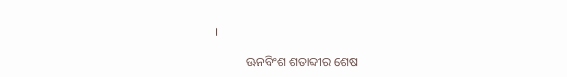।

          ଊନବିଂଶ ଶତାବ୍ଦୀର ଶେଷ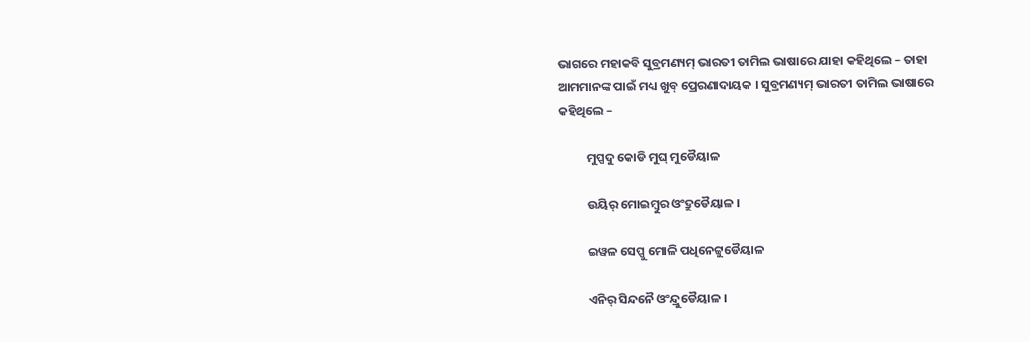ଭାଗରେ ମହାକବି ସୁବ୍ରମଣ୍ୟମ୍ ଭାରତୀ ତାମିଲ ଭାଷାରେ ଯାହା କହିଥିଲେ – ତାହା ଆମମାନଙ୍କ ପାଇଁ ମଧ୍ୟ ଖୁବ୍ ପ୍ରେରଣାଦାୟକ । ସୁବ୍ରମଣ୍ୟମ୍ ଭାରତୀ ତାମିଲ ଭାଷାରେ କହିଥିଲେ –

          ମୁପ୍ପଦୁ କୋଡି ମୁଘ୍ ମୁଡୈୟାଳ

          ଉୟିର୍ ମୋଇମ୍ବୁର ଓଂଦ୍ରୁଡୈୟାଳ ।

          ଇୱଳ ସେପ୍ପୁ ମୋଳି ପଧିନେଟ୍ଟୁଡୈୟାଳ

          ଏନିର୍ ସିନ୍ଦନୈ ଓଂନ୍ଦ୍ରୁଡୈୟାଳ ।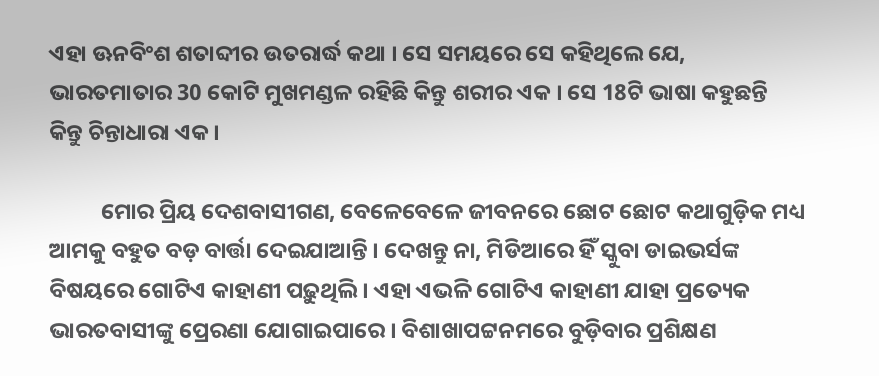ଏହା ଊନବିଂଶ ଶତାବ୍ଦୀର ଉତରାର୍ଦ୍ଧ କଥା । ସେ ସମୟରେ ସେ କହିଥିଲେ ଯେ, ଭାରତମାତାର 30 କୋଟି ମୁଖମଣ୍ଡଳ ରହିଛି କିନ୍ତୁ ଶରୀର ଏକ । ସେ 18ଟି ଭାଷା କହୁଛନ୍ତି କିନ୍ତୁ ଚିନ୍ତାଧାରା ଏକ ।

          ମୋର ପ୍ରିୟ ଦେଶବାସୀଗଣ, ବେଳେବେଳେ ଜୀବନରେ ଛୋଟ ଛୋଟ କଥାଗୁଡ଼ିକ ମଧ୍ୟ ଆମକୁ ବହୁତ ବଡ଼ ବାର୍ତ୍ତା ଦେଇଯାଆନ୍ତି । ଦେଖନ୍ତୁ ନା, ମିଡିଆରେ ହିଁ ସ୍କୁବା ଡାଇଭର୍ସଙ୍କ ବିଷୟରେ ଗୋଟିଏ କାହାଣୀ ପଢ଼ୁଥିଲି । ଏହା ଏଭଳି ଗୋଟିଏ କାହାଣୀ ଯାହା ପ୍ରତ୍ୟେକ ଭାରତବାସୀଙ୍କୁ ପ୍ରେରଣା ଯୋଗାଇପାରେ । ବିଶାଖାପଟ୍ଟନମରେ ବୁଡ଼ିବାର ପ୍ରଶିକ୍ଷଣ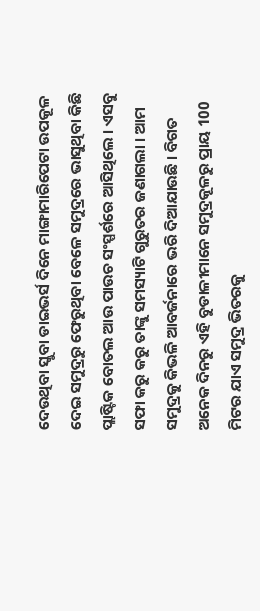ଦେଉଥିବା ସ୍କୁବା ଡାଇଭର୍ସ ଦିନେ ମାଙ୍ଗାମାରିପେଟା ଉପକୂଳ ଦେଇ ସମୁଦ୍ରରୁ ଫେରୁଥିବା ବେଳେ ସମୁଦ୍ରରେ ଭାସୁଥିବା କିଛି ପ୍ଲାଷ୍ଟିକ ବୋତଲ ଆଉ ପାଉଚ ସଂସ୍ପର୍ଶରେ ଆସିଥିଲେ । ଏସବୁ ସଫା କରୁ କରୁ ତାଙ୍କୁ ସମସ୍ୟାଟି ଗୁରୁତର ଜଣାଗଲା । ଆମ ସମୁଦ୍ରକୁ କିଭଳି ଆବର୍ଜନାରେ ଭରି ଦିଆଯାଉଛି । ବିଗତ ଅନେକ ଦିନରୁ ଏହି ବୁଡାଳୀମାନେ ସମୁଦ୍ରକୂଳରୁ ପ୍ରାୟ 100 ମିଟର ଯାଏ ସମୁଦ୍ର ଭିତରକୁ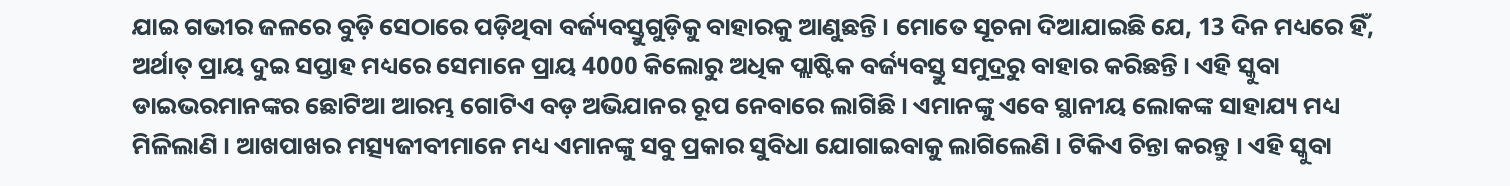ଯାଇ ଗଭୀର ଜଳରେ ବୁଡ଼ି ସେଠାରେ ପଡ଼ିଥିବା ବର୍ଜ୍ୟବସ୍ତୁଗୁଡ଼ିକୁ ବାହାରକୁ ଆଣୁଛନ୍ତି । ମୋତେ ସୂଚନା ଦିଆଯାଇଛି ଯେ, 13 ଦିନ ମଧ୍ୟରେ ହିଁ, ଅର୍ଥାତ୍ ପ୍ରାୟ ଦୁଇ ସପ୍ତାହ ମଧ୍ୟରେ ସେମାନେ ପ୍ରାୟ 4000 କିଲୋରୁ ଅଧିକ ପ୍ଲାଷ୍ଟିକ ବର୍ଜ୍ୟବସ୍ତୁ ସମୁଦ୍ରରୁ ବାହାର କରିଛନ୍ତି । ଏହି ସ୍କୁବା ଡାଇଭରମାନଙ୍କର ଛୋଟିଆ ଆରମ୍ଭ ଗୋଟିଏ ବଡ଼ ଅଭିଯାନର ରୂପ ନେବାରେ ଲାଗିଛି । ଏମାନଙ୍କୁ ଏବେ ସ୍ଥାନୀୟ ଲୋକଙ୍କ ସାହାଯ୍ୟ ମଧ୍ୟ ମିଳିଲାଣି । ଆଖପାଖର ମତ୍ସ୍ୟଜୀବୀମାନେ ମଧ୍ୟ ଏମାନଙ୍କୁ ସବୁ ପ୍ରକାର ସୁବିଧା ଯୋଗାଇବାକୁ ଲାଗିଲେଣି । ଟିକିଏ ଚିନ୍ତା କରନ୍ତୁ । ଏହି ସ୍କୁବା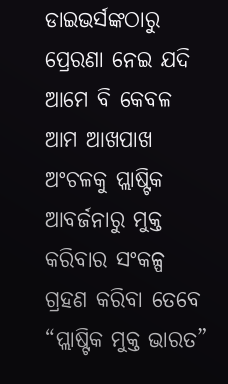ଡାଇଭର୍ସଙ୍କଠାରୁ ପ୍ରେରଣା ନେଇ ଯଦି ଆମେ ବି କେବଳ ଆମ ଆଖପାଖ ଅଂଚଳକୁ ପ୍ଲାଷ୍ଟିକ ଆବର୍ଜନାରୁ ମୁକ୍ତ କରିବାର ସଂକଳ୍ପ ଗ୍ରହଣ କରିବା ତେବେ “ପ୍ଲାଷ୍ଟିକ ମୁକ୍ତ ଭାରତ”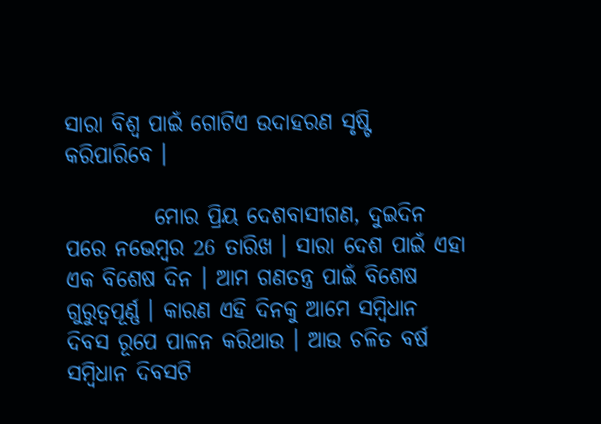ସାରା ବିଶ୍ୱ ପାଇଁ ଗୋଟିଏ ଉଦାହରଣ ସୃଷ୍ଟି କରିପାରିବେ ।

          ମୋର ପ୍ରିୟ ଦେଶବାସୀଗଣ, ଦୁଇଦିନ ପରେ ନଭେମ୍ବର 26 ତାରିଖ । ସାରା ଦେଶ ପାଇଁ ଏହା ଏକ ବିଶେଷ ଦିନ । ଆମ ଗଣତନ୍ତ୍ର ପାଇଁ ବିଶେଷ ଗୁରୁତ୍ୱପୂର୍ଣ୍ଣ । କାରଣ ଏହି ଦିନକୁ ଆମେ ସମ୍ବିଧାନ ଦିବସ ରୂପେ ପାଳନ କରିଥାଉ । ଆଉ ଚଳିତ ବର୍ଷ ସମ୍ବିଧାନ ଦିବସଟି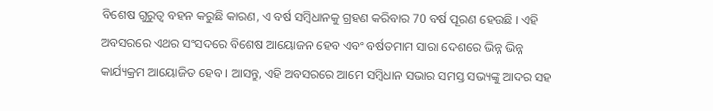ବିଶେଷ ଗୁରୁତ୍ୱ ବହନ କରୁଛି କାରଣ, ଏ ବର୍ଷ ସମ୍ବିଧାନକୁ ଗ୍ରହଣ କରିବାର 70 ବର୍ଷ ପୂରଣ ହେଉଛି । ଏହି ଅବସରରେ ଏଥର ସଂସଦରେ ବିଶେଷ ଆୟୋଜନ ହେବ ଏବଂ ବର୍ଷତମାମ ସାରା ଦେଶରେ ଭିନ୍ନ ଭିନ୍ନ କାର୍ଯ୍ୟକ୍ରମ ଆୟୋଜିତ ହେବ । ଆସନ୍ତୁ, ଏହି ଅବସରରେ ଆମେ ସମ୍ବିଧାନ ସଭାର ସମସ୍ତ ସଭ୍ୟଙ୍କୁ ଆଦର ସହ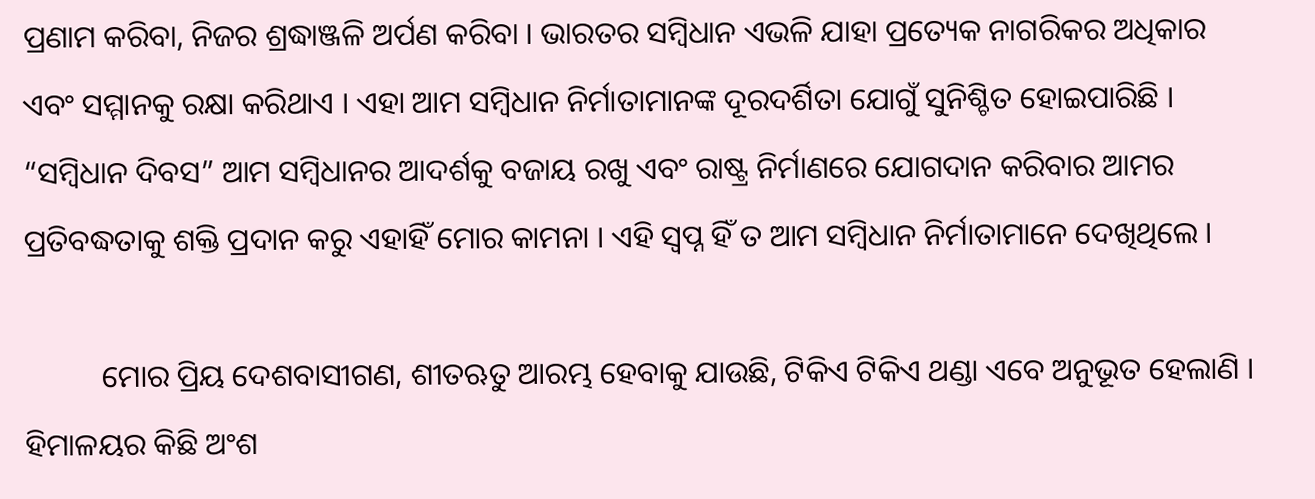ପ୍ରଣାମ କରିବା, ନିଜର ଶ୍ରଦ୍ଧାଞ୍ଜଳି ଅର୍ପଣ କରିବା । ଭାରତର ସମ୍ବିଧାନ ଏଭଳି ଯାହା ପ୍ରତ୍ୟେକ ନାଗରିକର ଅଧିକାର ଏବଂ ସମ୍ମାନକୁ ରକ୍ଷା କରିଥାଏ । ଏହା ଆମ ସମ୍ବିଧାନ ନିର୍ମାତାମାନଙ୍କ ଦୂରଦର୍ଶିତା ଯୋଗୁଁ ସୁନିଶ୍ଚିତ ହୋଇପାରିଛି । “ସମ୍ବିଧାନ ଦିବସ” ଆମ ସମ୍ବିଧାନର ଆଦର୍ଶକୁ ବଜାୟ ରଖୁ ଏବଂ ରାଷ୍ଟ୍ର ନିର୍ମାଣରେ ଯୋଗଦାନ କରିବାର ଆମର ପ୍ରତିବଦ୍ଧତାକୁ ଶକ୍ତି ପ୍ରଦାନ କରୁ ଏହାହିଁ ମୋର କାମନା । ଏହି ସ୍ୱପ୍ନ ହିଁ ତ ଆମ ସମ୍ବିଧାନ ନିର୍ମାତାମାନେ ଦେଖିଥିଲେ ।

          ମୋର ପ୍ରିୟ ଦେଶବାସୀଗଣ, ଶୀତଋତୁ ଆରମ୍ଭ ହେବାକୁ ଯାଉଛି, ଟିକିଏ ଟିକିଏ ଥଣ୍ଡା ଏବେ ଅନୁଭୂତ ହେଲାଣି । ହିମାଳୟର କିଛି ଅଂଶ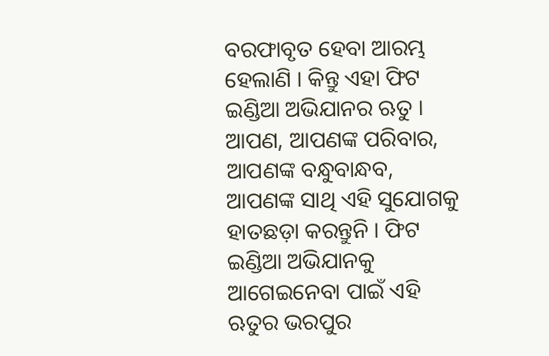ବରଫାବୃତ ହେବା ଆରମ୍ଭ ହେଲାଣି । କିନ୍ତୁ ଏହା ଫିଟ ଇଣ୍ଡିଆ ଅଭିଯାନର ଋତୁ । ଆପଣ, ଆପଣଙ୍କ ପରିବାର, ଆପଣଙ୍କ ବନ୍ଧୁବାନ୍ଧବ, ଆପଣଙ୍କ ସାଥି ଏହି ସୁଯୋଗକୁ ହାତଛଡ଼ା କରନ୍ତୁନି । ଫିଟ ଇଣ୍ଡିଆ ଅଭିଯାନକୁ ଆଗେଇନେବା ପାଇଁ ଏହି ଋତୁର ଭରପୁର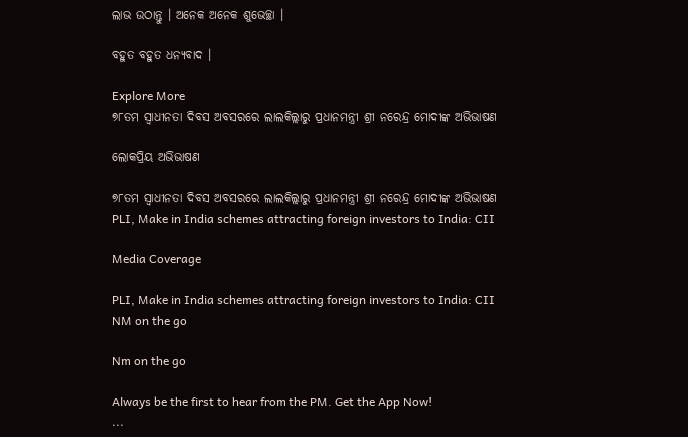ଲାଭ ଉଠାନ୍ତୁ । ଅନେକ ଅନେକ ଶୁଭେଚ୍ଛା ।

ବହୁତ ବହୁତ ଧନ୍ୟବାଦ ।

Explore More
୭୮ତମ ସ୍ୱାଧୀନତା ଦିବସ ଅବସରରେ ଲାଲକିଲ୍ଲାରୁ ପ୍ରଧାନମନ୍ତ୍ରୀ ଶ୍ରୀ ନରେନ୍ଦ୍ର ମୋଦୀଙ୍କ ଅଭିଭାଷଣ

ଲୋକପ୍ରିୟ ଅଭିଭାଷଣ

୭୮ତମ ସ୍ୱାଧୀନତା ଦିବସ ଅବସରରେ ଲାଲକିଲ୍ଲାରୁ ପ୍ରଧାନମନ୍ତ୍ରୀ ଶ୍ରୀ ନରେନ୍ଦ୍ର ମୋଦୀଙ୍କ ଅଭିଭାଷଣ
PLI, Make in India schemes attracting foreign investors to India: CII

Media Coverage

PLI, Make in India schemes attracting foreign investors to India: CII
NM on the go

Nm on the go

Always be the first to hear from the PM. Get the App Now!
...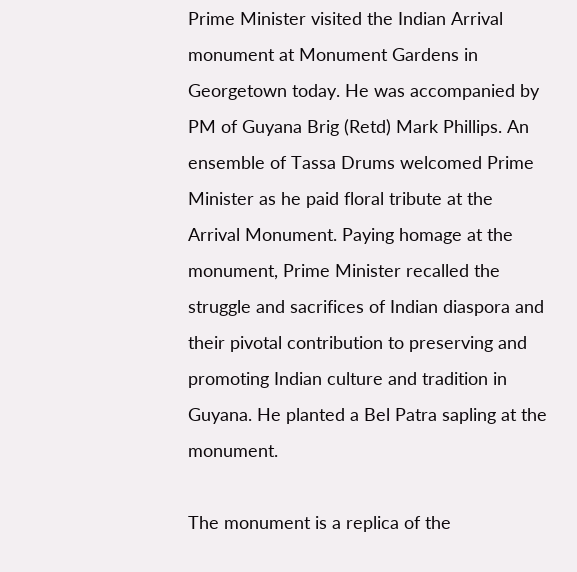Prime Minister visited the Indian Arrival monument at Monument Gardens in Georgetown today. He was accompanied by PM of Guyana Brig (Retd) Mark Phillips. An ensemble of Tassa Drums welcomed Prime Minister as he paid floral tribute at the Arrival Monument. Paying homage at the monument, Prime Minister recalled the struggle and sacrifices of Indian diaspora and their pivotal contribution to preserving and promoting Indian culture and tradition in Guyana. He planted a Bel Patra sapling at the monument.

The monument is a replica of the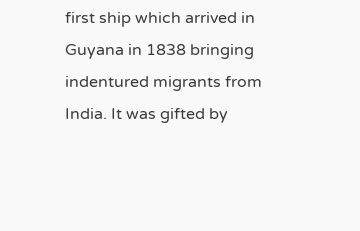first ship which arrived in Guyana in 1838 bringing indentured migrants from India. It was gifted by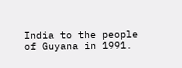India to the people of Guyana in 1991.